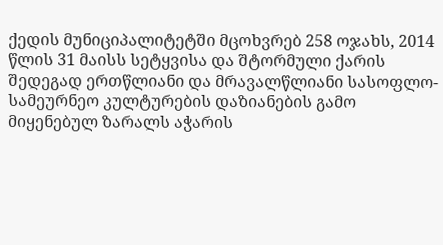ქედის მუნიციპალიტეტში მცოხვრებ 258 ოჯახს, 2014 წლის 31 მაისს სეტყვისა და შტორმული ქარის შედეგად ერთწლიანი და მრავალწლიანი სასოფლო-სამეურნეო კულტურების დაზიანების გამო მიყენებულ ზარალს აჭარის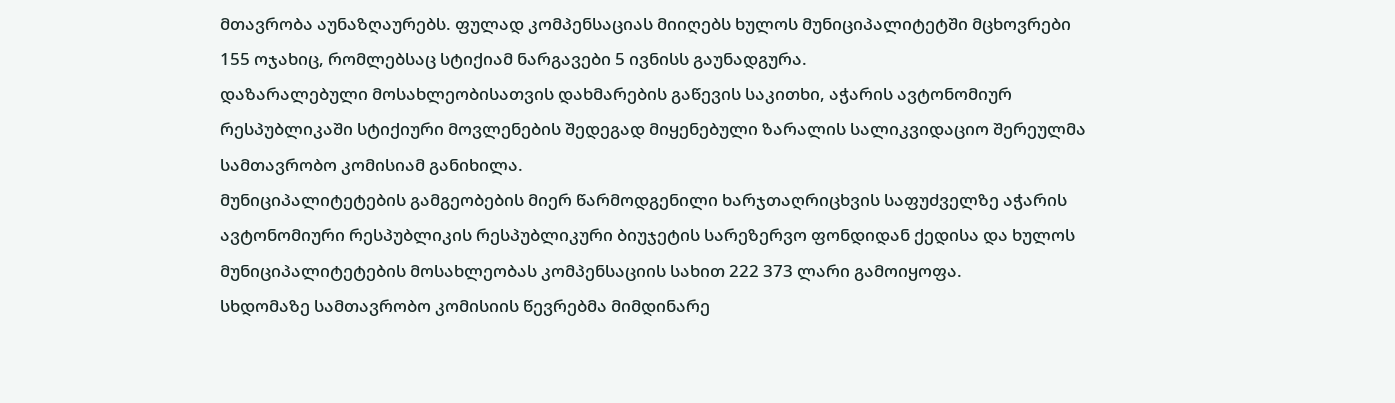მთავრობა აუნაზღაურებს. ფულად კომპენსაციას მიიღებს ხულოს მუნიციპალიტეტში მცხოვრები 155 ოჯახიც, რომლებსაც სტიქიამ ნარგავები 5 ივნისს გაუნადგურა.
დაზარალებული მოსახლეობისათვის დახმარების გაწევის საკითხი, აჭარის ავტონომიურ რესპუბლიკაში სტიქიური მოვლენების შედეგად მიყენებული ზარალის სალიკვიდაციო შერეულმა სამთავრობო კომისიამ განიხილა.
მუნიციპალიტეტების გამგეობების მიერ წარმოდგენილი ხარჯთაღრიცხვის საფუძველზე აჭარის ავტონომიური რესპუბლიკის რესპუბლიკური ბიუჯეტის სარეზერვო ფონდიდან ქედისა და ხულოს მუნიციპალიტეტების მოსახლეობას კომპენსაციის სახით 222 373 ლარი გამოიყოფა.
სხდომაზე სამთავრობო კომისიის წევრებმა მიმდინარე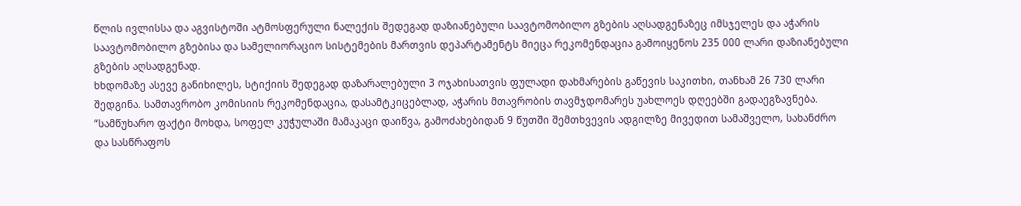წლის ივლისსა და აგვისტოში ატმოსფერული ნალექის შედეგად დაზიანებული საავტომობილო გზების აღსადგენაზეც იმსჯელეს და აჭარის საავტომობილო გზებისა და სამელიორაციო სისტემების მართვის დეპარტამენტს მიეცა რეკომენდაცია გამოიყენოს 235 000 ლარი დაზიანებული გზების აღსადგენად.
ხხდომაზე ასევე განიხილეს, სტიქიის შედეგად დაზარალებული 3 ოჯახისათვის ფულადი დახმარების გაწევის საკითხი, თანხამ 26 730 ლარი შედგინა. სამთავრობო კომისიის რეკომენდაცია, დასამტკიცებლად, აჭარის მთავრობის თავმჯდომარეს უახლოეს დღეებში გადაეგზავნება.
“სამწუხარო ფაქტი მოხდა, სოფელ კუჭულაში მამაკაცი დაიწვა, გამოძახებიდან 9 წუთში შემთხვევის ადგილზე მივედით სამაშველო, სახანძრო და სასწრაფოს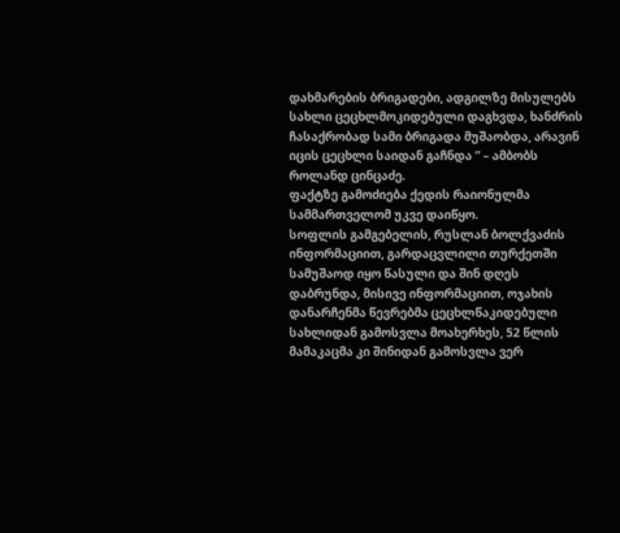დახმარების ბრიგადები, ადგილზე მისულებს სახლი ცეცხლმოკიდებული დაგხვდა, ხანძრის ჩასაქრობად სამი ბრიგადა მუშაობდა, არავინ იცის ცეცხლი საიდან გაჩნდა ” – ამბობს როლანდ ცინცაძე.
ფაქტზე გამოძიება ქედის რაიონულმა სამმართველომ უკვე დაიწყო.
სოფლის გამგებელის, რუსლან ბოლქვაძის ინფორმაციით, გარდაცვლილი თურქეთში სამუშაოდ იყო წასული და შინ დღეს დაბრუნდა, მისივე ინფორმაციით, ოჯახის დანარჩენმა წევრებმა ცეცხლწაკიდებული სახლიდან გამოსვლა მოახერხეს, 52 წლის მამაკაცმა კი შინიდან გამოსვლა ვერ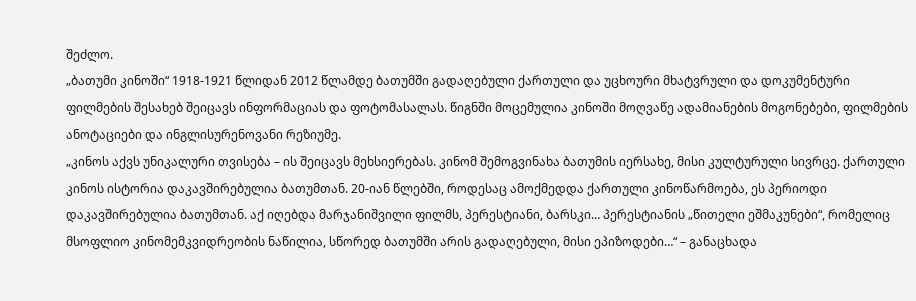შეძლო.
„ბათუმი კინოში“ 1918-1921 წლიდან 2012 წლამდე ბათუმში გადაღებული ქართული და უცხოური მხატვრული და დოკუმენტური ფილმების შესახებ შეიცავს ინფორმაციას და ფოტომასალას. წიგნში მოცემულია კინოში მოღვაწე ადამიანების მოგონებები, ფილმების ანოტაციები და ინგლისურენოვანი რეზიუმე.
„კინოს აქვს უნიკალური თვისება – ის შეიცავს მეხსიერებას. კინომ შემოგვინახა ბათუმის იერსახე, მისი კულტურული სივრცე. ქართული კინოს ისტორია დაკავშირებულია ბათუმთან. 20-იან წლებში, როდესაც ამოქმედდა ქართული კინოწარმოება, ეს პერიოდი დაკავშირებულია ბათუმთან. აქ იღებდა მარჯანიშვილი ფილმს, პერესტიანი, ბარსკი… პერესტიანის „წითელი ეშმაკუნები“, რომელიც მსოფლიო კინომემკვიდრეობის ნაწილია, სწორედ ბათუმში არის გადაღებული, მისი ეპიზოდები…“ – განაცხადა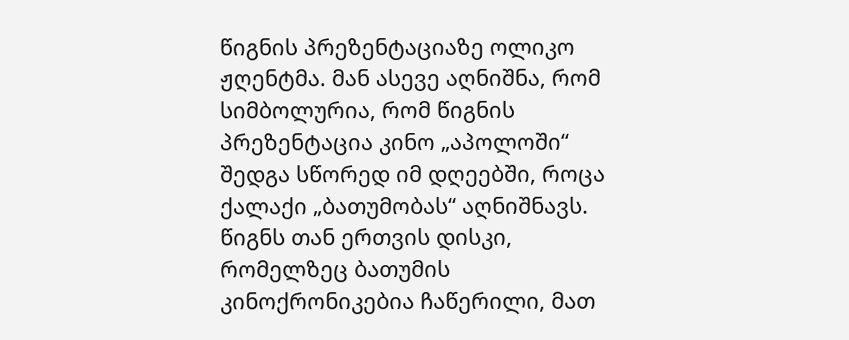წიგნის პრეზენტაციაზე ოლიკო ჟღენტმა. მან ასევე აღნიშნა, რომ სიმბოლურია, რომ წიგნის პრეზენტაცია კინო „აპოლოში“ შედგა სწორედ იმ დღეებში, როცა ქალაქი „ბათუმობას“ აღნიშნავს.
წიგნს თან ერთვის დისკი, რომელზეც ბათუმის კინოქრონიკებია ჩაწერილი, მათ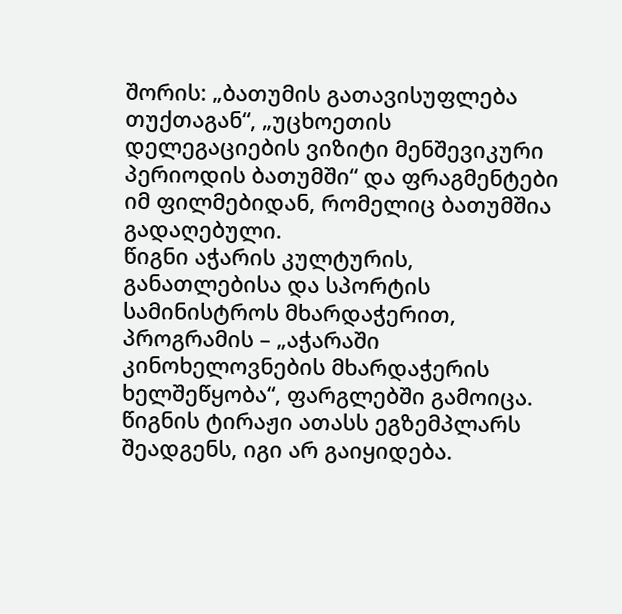შორის: „ბათუმის გათავისუფლება თუქთაგან“, „უცხოეთის დელეგაციების ვიზიტი მენშევიკური პერიოდის ბათუმში“ და ფრაგმენტები იმ ფილმებიდან, რომელიც ბათუმშია გადაღებული.
წიგნი აჭარის კულტურის, განათლებისა და სპორტის სამინისტროს მხარდაჭერით, პროგრამის – „აჭარაში კინოხელოვნების მხარდაჭერის ხელშეწყობა“, ფარგლებში გამოიცა. წიგნის ტირაჟი ათასს ეგზემპლარს შეადგენს, იგი არ გაიყიდება.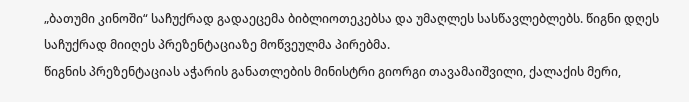„ბათუმი კინოში“ საჩუქრად გადაეცემა ბიბლიოთეკებსა და უმაღლეს სასწავლებლებს. წიგნი დღეს საჩუქრად მიიღეს პრეზენტაციაზე მოწვეულმა პირებმა.
წიგნის პრეზენტაციას აჭარის განათლების მინისტრი გიორგი თავამაიშვილი, ქალაქის მერი,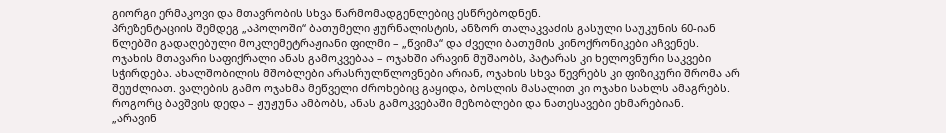გიორგი ერმაკოვი და მთავრობის სხვა წარმომადგენლებიც ესწრებოდნენ.
პრეზენტაციის შემდეგ „აპოლოში“ ბათუმელი ჟურნალისტის, ანზორ თალაკვაძის გასული საუკუნის 60-იან წლებში გადაღებული მოკლემეტრაჟიანი ფილმი – „წვიმა“ და ძველი ბათუმის კინოქრონიკები აჩვენეს.
ოჯახის მთავარი საფიქრალი ანას გამოკვებაა – ოჯახში არავინ მუშაობს, პატარას კი ხელოვნური საკვები სჭირდება. ახალშობილის მშობლები არასრულწლოვნები არიან, ოჯახის სხვა წევრებს კი ფიზიკური შრომა არ შეუძლიათ. ვალების გამო ოჯახმა მეწველი ძროხებიც გაყიდა, ბოსლის მასალით კი ოჯახი სახლს ამაგრებს. როგორც ბავშვის დედა – ჟუჟუნა ამბობს, ანას გამოკვებაში მეზობლები და ნათესავები ეხმარებიან.
„არავინ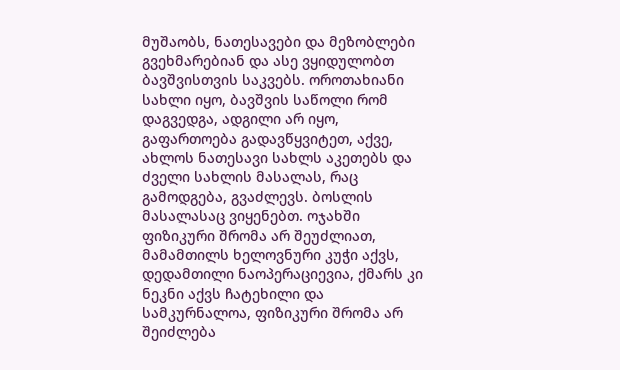მუშაობს, ნათესავები და მეზობლები გვეხმარებიან და ასე ვყიდულობთ ბავშვისთვის საკვებს. ოროთახიანი სახლი იყო, ბავშვის საწოლი რომ დაგვედგა, ადგილი არ იყო, გაფართოება გადავწყვიტეთ, აქვე, ახლოს ნათესავი სახლს აკეთებს და ძველი სახლის მასალას, რაც გამოდგება, გვაძლევს. ბოსლის მასალასაც ვიყენებთ. ოჯახში ფიზიკური შრომა არ შეუძლიათ, მამამთილს ხელოვნური კუჭი აქვს, დედამთილი ნაოპერაციევია, ქმარს კი ნეკნი აქვს ჩატეხილი და სამკურნალოა, ფიზიკური შრომა არ შეიძლება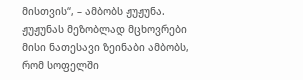მისთვის“, – ამბობს ჟუჟუნა.
ჟუჟუნას მეზობლად მცხოვრები მისი ნათესავი ზეინაბი ამბობს, რომ სოფელში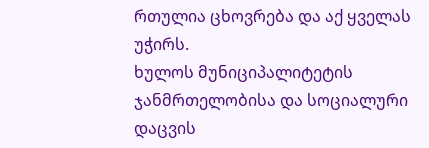რთულია ცხოვრება და აქ ყველას უჭირს.
ხულოს მუნიციპალიტეტის ჯანმრთელობისა და სოციალური დაცვის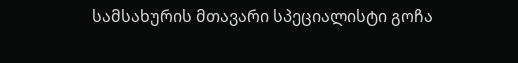სამსახურის მთავარი სპეციალისტი გოჩა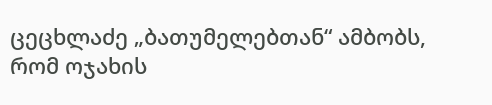ცეცხლაძე „ბათუმელებთან“ ამბობს, რომ ოჯახის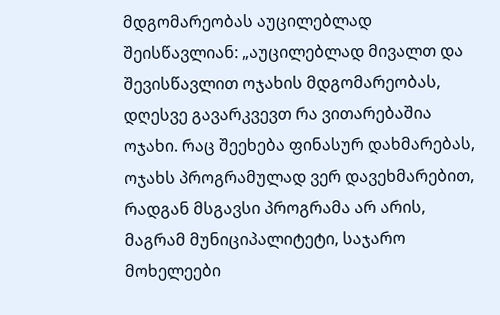მდგომარეობას აუცილებლად შეისწავლიან: „აუცილებლად მივალთ და შევისწავლით ოჯახის მდგომარეობას, დღესვე გავარკვევთ რა ვითარებაშია ოჯახი. რაც შეეხება ფინასურ დახმარებას, ოჯახს პროგრამულად ვერ დავეხმარებით, რადგან მსგავსი პროგრამა არ არის, მაგრამ მუნიციპალიტეტი, საჯარო მოხელეები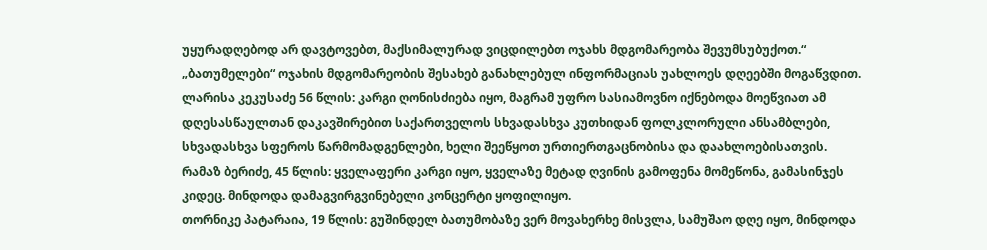უყურადღებოდ არ დავტოვებთ, მაქსიმალურად ვიცდილებთ ოჯახს მდგომარეობა შევუმსუბუქოთ.“
„ბათუმელები“ ოჯახის მდგომარეობის შესახებ განახლებულ ინფორმაციას უახლოეს დღეებში მოგაწვდით.
ლარისა კეკუსაძე 56 წლის: კარგი ღონისძიება იყო, მაგრამ უფრო სასიამოვნო იქნებოდა მოეწვიათ ამ დღესასწაულთან დაკავშირებით საქართველოს სხვადასხვა კუთხიდან ფოლკლორული ანსამბლები, სხვადასხვა სფეროს წარმომადგენლები, ხელი შეეწყოთ ურთიერთგაცნობისა და დაახლოებისათვის.
რამაზ ბერიძე, 45 წლის: ყველაფერი კარგი იყო, ყველაზე მეტად ღვინის გამოფენა მომეწონა, გამასინჯეს კიდეც. მინდოდა დამაგვირგვინებელი კონცერტი ყოფილიყო.
თორნიკე პატარაია, 19 წლის: გუშინდელ ბათუმობაზე ვერ მოვახერხე მისვლა, სამუშაო დღე იყო, მინდოდა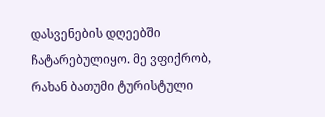დასვენების დღეებში ჩატარებულიყო. მე ვფიქრობ, რახან ბათუმი ტურისტული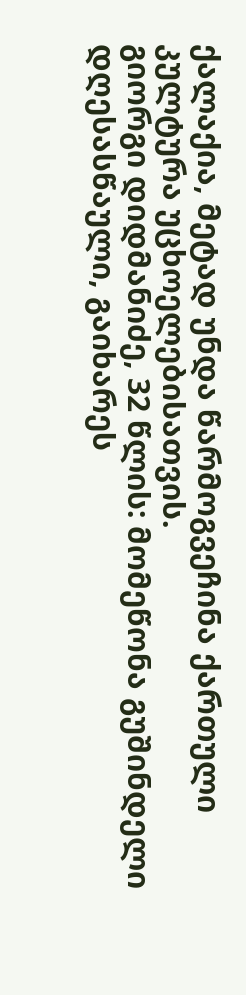ქალაქია, მეტად უნდა წარმოგვეჩინა ქართული კულტურა უცხოელებისათვის.
გიორგი დიდმანიძე, 32 წლის: მომეწონა გუშინდელი დღესასწაული, გაიხარეს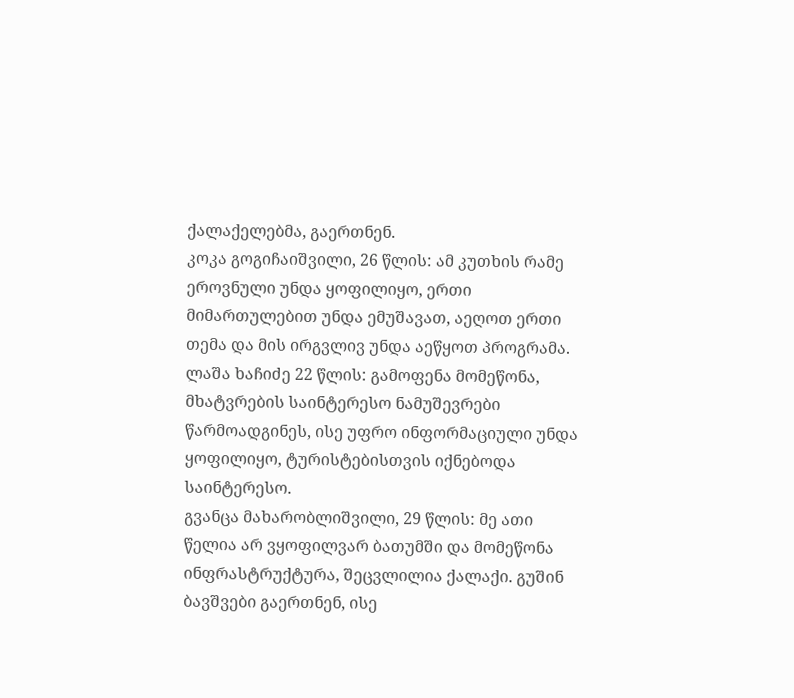ქალაქელებმა, გაერთნენ.
კოკა გოგიჩაიშვილი, 26 წლის: ამ კუთხის რამე ეროვნული უნდა ყოფილიყო, ერთი მიმართულებით უნდა ემუშავათ, აეღოთ ერთი თემა და მის ირგვლივ უნდა აეწყოთ პროგრამა.
ლაშა ხაჩიძე 22 წლის: გამოფენა მომეწონა, მხატვრების საინტერესო ნამუშევრები წარმოადგინეს, ისე უფრო ინფორმაციული უნდა ყოფილიყო, ტურისტებისთვის იქნებოდა საინტერესო.
გვანცა მახარობლიშვილი, 29 წლის: მე ათი წელია არ ვყოფილვარ ბათუმში და მომეწონა ინფრასტრუქტურა, შეცვლილია ქალაქი. გუშინ ბავშვები გაერთნენ, ისე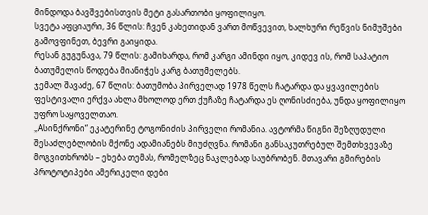მინდოდა ბავშვებისთვის მეტი გასართობი ყოფილიყო.
სვეტა აფციაური, 36 წლის: ჩვენ კახეთიდან ვართ მოწვევით, ხალხური რეწვის ნიმუშები გამოვფინეთ, ბევრი გაიყიდა.
რესან გუგუნავა, 79 წლის: გამიხარდა, რომ კარგი ამინდი იყო, კიდევ ის, რომ საპატიო ბათუმელის წოდება მიანიჭეს კარგ ბათუმელებს.
ჯემალ შავაძე, 67 წლის: ბათუმობა პირველად 1978 წელს ჩატარდა და ყვავილების ფესტივალი ერქვა ახლა მხოლოდ ერთ ქუჩაზე ჩატარდა ეს ღონისძიება, უნდა ყოფილიყო უფრო საყოველთაო.
„Aსინქრონი“ ეკატერინე ტოგონიძის პირველი რომანია. ავტორმა წიგნი შეზღუდული შესაძლებლობის მქონე ადამიანებს მიუძღვნა. რომანი განსაკუთრებულ შემთხვევაზე მოგვითხრობს – ეხება თემას, რომელზეც ნაკლებად საუბრობენ. მთავარი გმირების პროტოტიპები ამერიკელი დები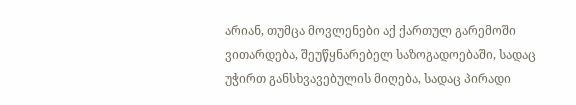არიან, თუმცა მოვლენები აქ ქართულ გარემოში ვითარდება, შეუწყნარებელ საზოგადოებაში, სადაც უჭირთ განსხვავებულის მიღება, სადაც პირადი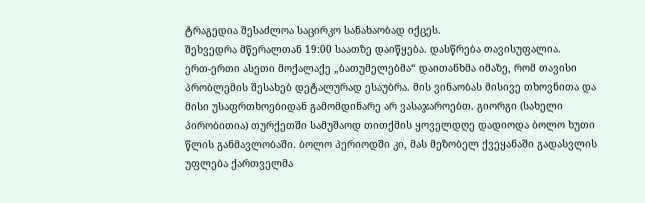ტრაგედია შესაძლოა საცირკო სანახაობად იქცეს.
შეხვედრა მწერალთან 19:00 საათზე დაიწყება. დასწრება თავისუფალია.
ერთ-ერთი ასეთი მოქალაქე „ბათუმელებმა“ დაითანხმა იმაზე, რომ თავისი პრობლემის შესახებ დეტალურად ესაუბრა. მის ვინაობას მისივე თხოვნითა და მისი უსაფრთხოებიდან გამომდინარე არ ვასაჯაროებთ. გიორგი (სახელი პირობითია) თურქეთში სამუშაოდ თითქმის ყოველდღე დადიოდა ბოლო ხუთი წლის განმავლობაში. ბოლო პერიოდში კი, მას მეზობელ ქვეყანაში გადასვლის უფლება ქართველმა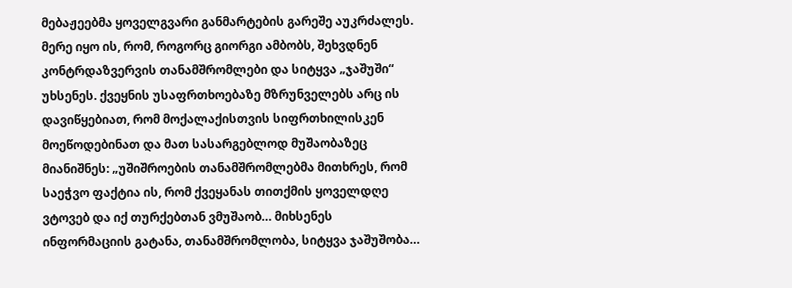მებაჟეებმა ყოველგვარი განმარტების გარეშე აუკრძალეს.
მერე იყო ის, რომ, როგორც გიორგი ამბობს, შეხვდნენ კონტრდაზვერვის თანამშრომლები და სიტყვა „ჯაშუში“ უხსენეს. ქვეყნის უსაფრთხოებაზე მზრუნველებს არც ის დავიწყებიათ, რომ მოქალაქისთვის სიფრთხილისკენ მოეწოდებინათ და მათ სასარგებლოდ მუშაობაზეც მიანიშნეს: „უშიშროების თანამშრომლებმა მითხრეს, რომ საეჭვო ფაქტია ის, რომ ქვეყანას თითქმის ყოველდღე ვტოვებ და იქ თურქებთან ვმუშაობ… მიხსენეს ინფორმაციის გატანა, თანამშრომლობა, სიტყვა ჯაშუშობა…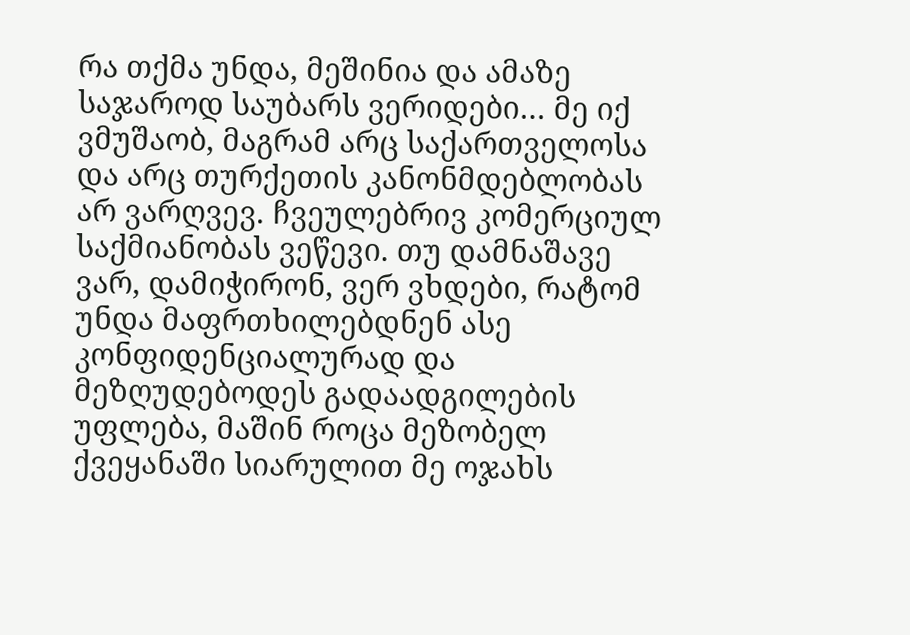რა თქმა უნდა, მეშინია და ამაზე საჯაროდ საუბარს ვერიდები… მე იქ ვმუშაობ, მაგრამ არც საქართველოსა და არც თურქეთის კანონმდებლობას არ ვარღვევ. ჩვეულებრივ კომერციულ საქმიანობას ვეწევი. თუ დამნაშავე ვარ, დამიჭირონ, ვერ ვხდები, რატომ უნდა მაფრთხილებდნენ ასე კონფიდენციალურად და მეზღუდებოდეს გადაადგილების უფლება, მაშინ როცა მეზობელ ქვეყანაში სიარულით მე ოჯახს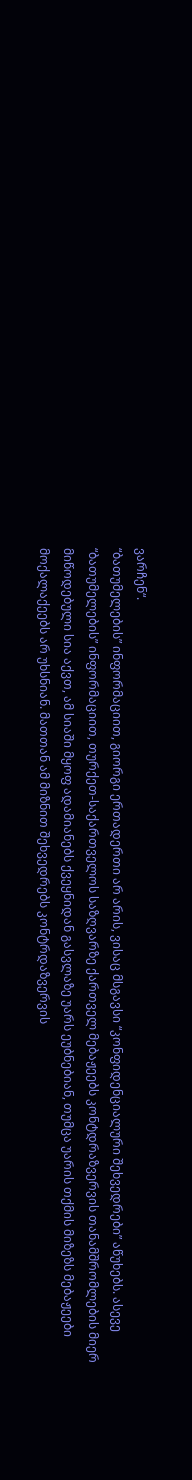ვარჩენ“.
“ბათუმელების” ინფორმაციით, გიორგი ერთადერთი არ არის, ვისაც მსგავსი “კონფიდენციალური შეხვედრები” აწუხებს. ასევე “ბათუმელების” ინფორმაციით, თურქეთ-საქართველოს საზღვარზე ქართველ მებაჟეებს კონტდრაზვერვის თანამშრომლების მიერ მიწოდებული სია აქვთ, ამ სიაში მყოფ ადამიანებს ქვეყნიდან გასვლაზე უარს ეუბნებიან, თუმცა უარის თქმის მიზეზს მებაჟეები მოქალაქეებს არ უხსნიან. მათთან ამ მიზნით შეხვედრებს კონტრდაზვერვის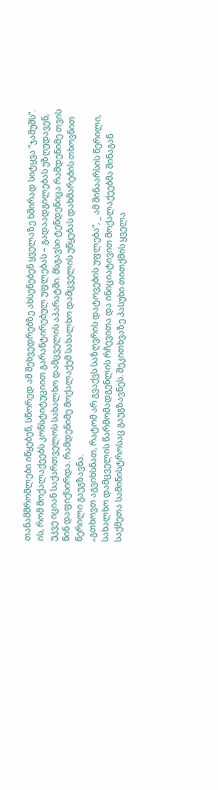თანამშრომლები იწყებენ, სწორედ ამ შეხვედრებზე ახსენებენ ყველაზე ხშირად სიტყვა “ჯაშუშს”. ის, რომ მოქალაქეებს კონსტიტუციით გარანტირებულ უფლებას – გადაადგილებას უზღუდავენ, უკვე იციან საქართველოს სახალხო დამცველის აპარატში. მსგავსი ტენდენიცა რამდენიმე თვის წინ დაფიქსირდა. რამდენიმე მოქალაქემ სახალხო დამცველის უწყებას დახმარების თხოვნით წერილი გაუგზავნა.
„გთხოვთ აგვიხსნათ, რატომ არ გვაქვს საზღვრის დატოვების უფლება“, _ ამ შინაარსის წერილი, სახალხო დამცველის წარმომადგენლის რჩევითა და ინიციატივით მოქალაქეებმა შინაგან საქმეთა სამინისტროსაც გაუგზავნეს. შეკითხვაზე პასუხი თითქმის ყველა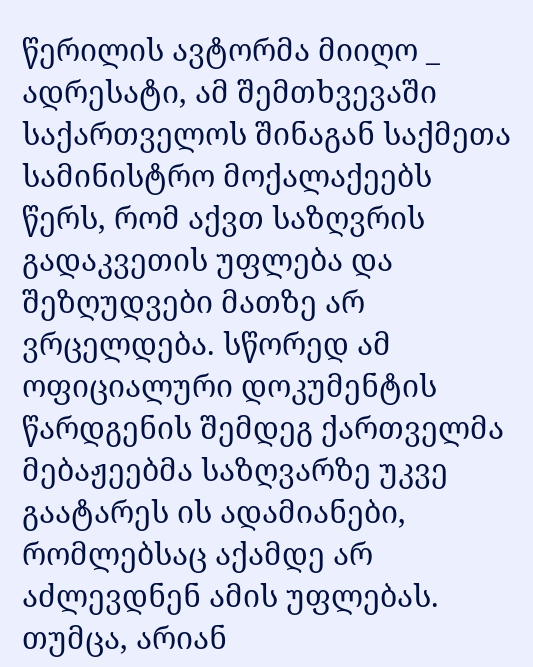წერილის ავტორმა მიიღო _ ადრესატი, ამ შემთხვევაში საქართველოს შინაგან საქმეთა სამინისტრო მოქალაქეებს წერს, რომ აქვთ საზღვრის გადაკვეთის უფლება და შეზღუდვები მათზე არ ვრცელდება. სწორედ ამ ოფიციალური დოკუმენტის წარდგენის შემდეგ ქართველმა მებაჟეებმა საზღვარზე უკვე გაატარეს ის ადამიანები, რომლებსაც აქამდე არ აძლევდნენ ამის უფლებას.
თუმცა, არიან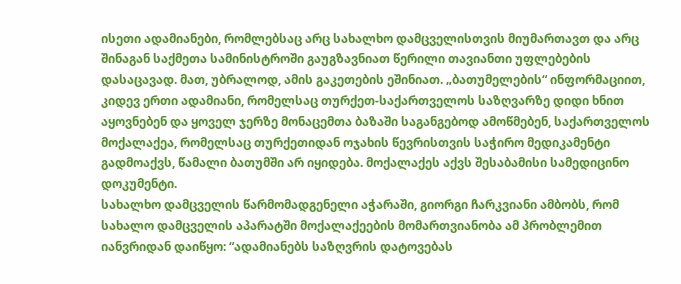ისეთი ადამიანები, რომლებსაც არც სახალხო დამცველისთვის მიუმართავთ და არც შინაგან საქმეთა სამინისტროში გაუგზავნიათ წერილი თავიანთი უფლებების დასაცავად. მათ, უბრალოდ, ამის გაკეთების ეშინიათ. „ბათუმელების“ ინფორმაციით, კიდევ ერთი ადამიანი, რომელსაც თურქეთ-საქართველოს საზღვარზე დიდი ხნით აყოვნებენ და ყოველ ჯერზე მონაცემთა ბაზაში საგანგებოდ ამოწმებენ, საქართველოს მოქალაქეა, რომელსაც თურქეთიდან ოჯახის წევრისთვის საჭირო მედიკამენტი გადმოაქვს, წამალი ბათუმში არ იყიდება. მოქალაქეს აქვს შესაბამისი სამედიცინო დოკუმენტი.
სახალხო დამცველის წარმომადგენელი აჭარაში, გიორგი ჩარკვიანი ამბობს, რომ სახალო დამცველის აპარატში მოქალაქეების მომართვიანობა ამ პრობლემით იანვრიდან დაიწყო: “ადამიანებს საზღვრის დატოვებას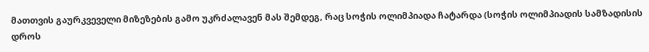მათთვის გაურკვეველი მიზეზების გამო უკრძალავენ მას შემდეგ, რაც სოჭის ოლიმპიადა ჩატარდა (სოჭის ოლიმპიადის სამზადისის დროს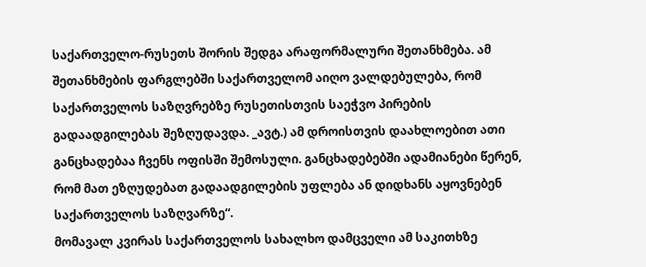საქართველო-რუსეთს შორის შედგა არაფორმალური შეთანხმება. ამ შეთანხმების ფარგლებში საქართველომ აიღო ვალდებულება, რომ საქართველოს საზღვრებზე რუსეთისთვის საეჭვო პირების გადაადგილებას შეზღუდავდა. _ავტ.) ამ დროისთვის დაახლოებით ათი განცხადებაა ჩვენს ოფისში შემოსული. განცხადებებში ადამიანები წერენ, რომ მათ ეზღუდებათ გადაადგილების უფლება ან დიდხანს აყოვნებენ საქართველოს საზღვარზე“.
მომავალ კვირას საქართველოს სახალხო დამცველი ამ საკითხზე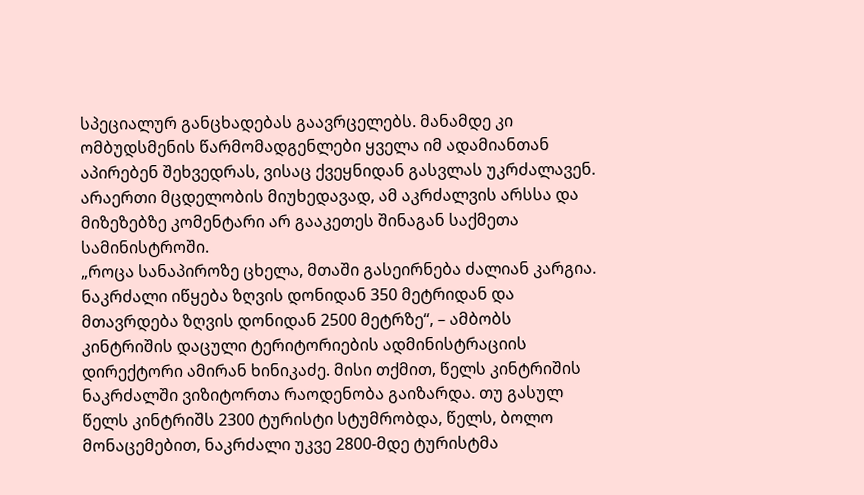სპეციალურ განცხადებას გაავრცელებს. მანამდე კი ომბუდსმენის წარმომადგენლები ყველა იმ ადამიანთან აპირებენ შეხვედრას, ვისაც ქვეყნიდან გასვლას უკრძალავენ. არაერთი მცდელობის მიუხედავად, ამ აკრძალვის არსსა და მიზეზებზე კომენტარი არ გააკეთეს შინაგან საქმეთა სამინისტროში.
„როცა სანაპიროზე ცხელა, მთაში გასეირნება ძალიან კარგია. ნაკრძალი იწყება ზღვის დონიდან 350 მეტრიდან და მთავრდება ზღვის დონიდან 2500 მეტრზე“, – ამბობს კინტრიშის დაცული ტერიტორიების ადმინისტრაციის დირექტორი ამირან ხინიკაძე. მისი თქმით, წელს კინტრიშის ნაკრძალში ვიზიტორთა რაოდენობა გაიზარდა. თუ გასულ წელს კინტრიშს 2300 ტურისტი სტუმრობდა, წელს, ბოლო მონაცემებით, ნაკრძალი უკვე 2800-მდე ტურისტმა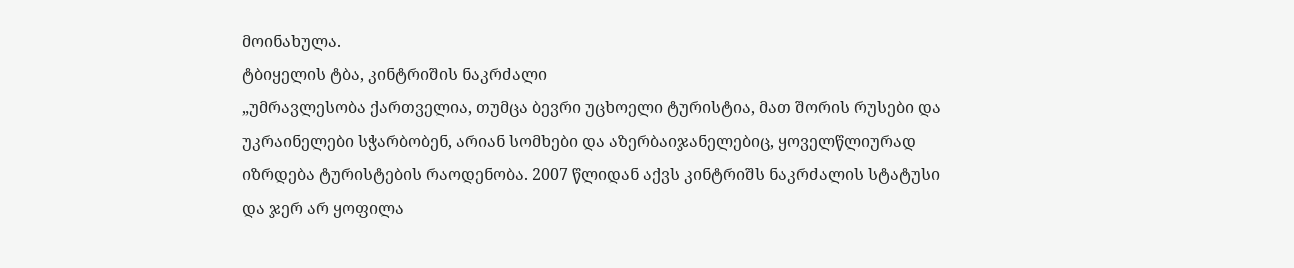მოინახულა.
ტბიყელის ტბა, კინტრიშის ნაკრძალი
„უმრავლესობა ქართველია, თუმცა ბევრი უცხოელი ტურისტია, მათ შორის რუსები და უკრაინელები სჭარბობენ, არიან სომხები და აზერბაიჯანელებიც, ყოველწლიურად იზრდება ტურისტების რაოდენობა. 2007 წლიდან აქვს კინტრიშს ნაკრძალის სტატუსი და ჯერ არ ყოფილა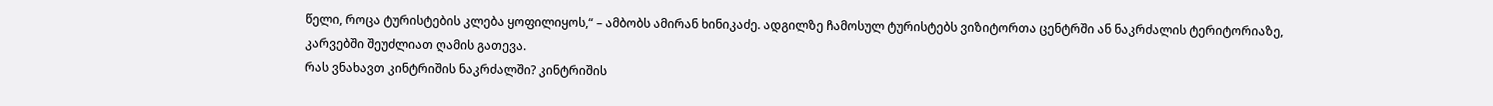წელი, როცა ტურისტების კლება ყოფილიყოს,“ – ამბობს ამირან ხინიკაძე. ადგილზე ჩამოსულ ტურისტებს ვიზიტორთა ცენტრში ან ნაკრძალის ტერიტორიაზე, კარვებში შეუძლიათ ღამის გათევა.
რას ვნახავთ კინტრიშის ნაკრძალში? კინტრიშის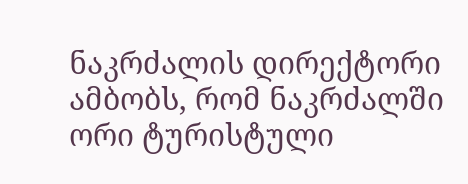ნაკრძალის დირექტორი ამბობს, რომ ნაკრძალში ორი ტურისტული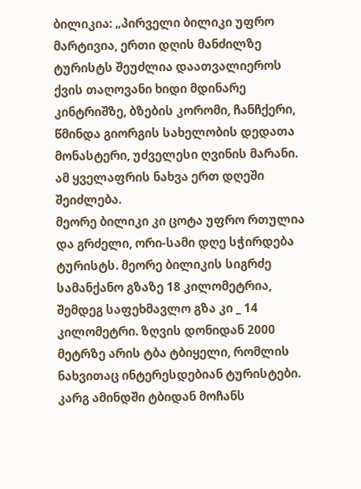ბილიკია: „პირველი ბილიკი უფრო მარტივია, ერთი დღის მანძილზე ტურისტს შეუძლია დაათვალიეროს ქვის თაღოვანი ხიდი მდინარე კინტრიშზე, ბზების კორომი, ჩანჩქერი, წმინდა გიორგის სახელობის დედათა მონასტერი, უძველესი ღვინის მარანი. ამ ყველაფრის ნახვა ერთ დღეში შეიძლება.
მეორე ბილიკი კი ცოტა უფრო რთულია და გრძელი, ორი-სამი დღე სჭირდება ტურისტს. მეორე ბილიკის სიგრძე სამანქანო გზაზე 18 კილომეტრია, შემდეგ საფეხმავლო გზა კი _ 14 კილომეტრი. ზღვის დონიდან 2000 მეტრზე არის ტბა ტბიყელი, რომლის ნახვითაც ინტერესდებიან ტურისტები. კარგ ამინდში ტბიდან მოჩანს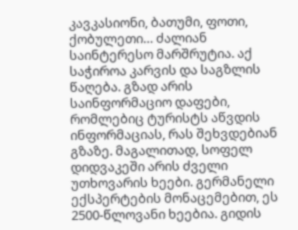კავკასიონი, ბათუმი, ფოთი, ქობულეთი… ძალიან საინტერესო მარშრუტია. აქ საჭიროა კარვის და საგზლის წაღება. გზად არის საინფორმაციო დაფები, რომლებიც ტურისტს აწვდის ინფორმაციას, რას შეხვდებიან გზაზე. მაგალითად, სოფელ დიდვაკეში არის ძველი უთხოვარის ხეები. გერმანელი ექსპერტების მონაცემებით, ეს 2500-წლოვანი ხეებია. გიდის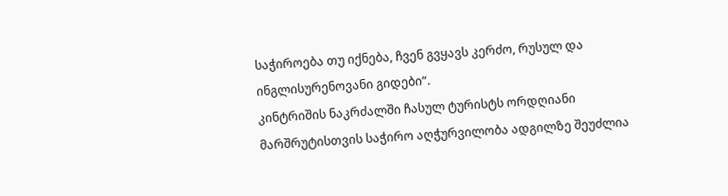საჭიროება თუ იქნება, ჩვენ გვყავს კერძო, რუსულ და ინგლისურენოვანი გიდები“.
კინტრიშის ნაკრძალში ჩასულ ტურისტს ორდღიანი მარშრუტისთვის საჭირო აღჭურვილობა ადგილზე შეუძლია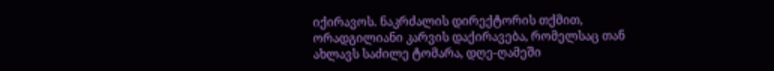იქირავოს. ნაკრძალის დირექტორის თქმით, ორადგილიანი კარვის დაქირავება, რომელსაც თან ახლავს საძილე ტომარა, დღე-ღამეში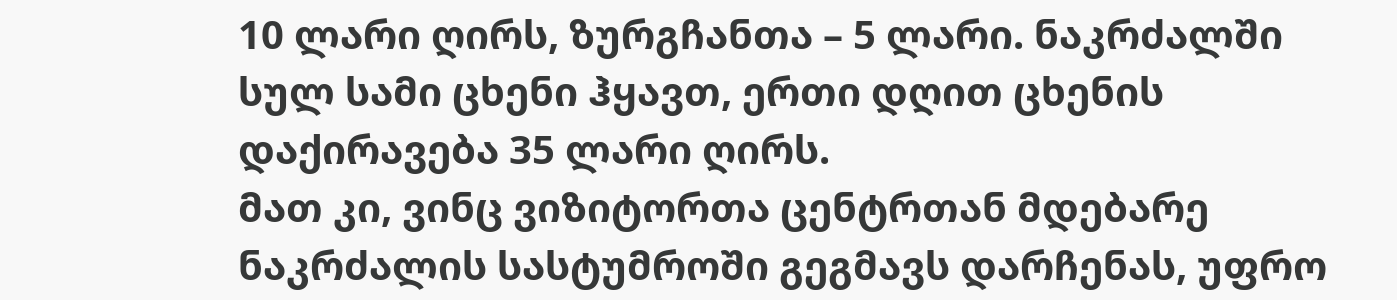10 ლარი ღირს, ზურგჩანთა – 5 ლარი. ნაკრძალში სულ სამი ცხენი ჰყავთ, ერთი დღით ცხენის დაქირავება 35 ლარი ღირს.
მათ კი, ვინც ვიზიტორთა ცენტრთან მდებარე ნაკრძალის სასტუმროში გეგმავს დარჩენას, უფრო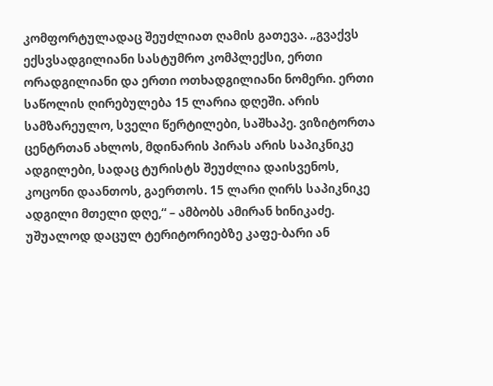კომფორტულადაც შეუძლიათ ღამის გათევა. „გვაქვს ექსვსადგილიანი სასტუმრო კომპლექსი, ერთი ორადგილიანი და ერთი ოთხადგილიანი ნომერი. ერთი საწოლის ღირებულება 15 ლარია დღეში. არის სამზარეულო, სველი წერტილები, საშხაპე. ვიზიტორთა ცენტრთან ახლოს, მდინარის პირას არის საპიკნიკე ადგილები, სადაც ტურისტს შეუძლია დაისვენოს, კოცონი დაანთოს, გაერთოს. 15 ლარი ღირს საპიკნიკე ადგილი მთელი დღე,“ – ამბობს ამირან ხინიკაძე.
უშუალოდ დაცულ ტერიტორიებზე კაფე-ბარი ან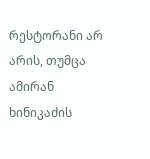რესტორანი არ არის, თუმცა ამირან ხინიკაძის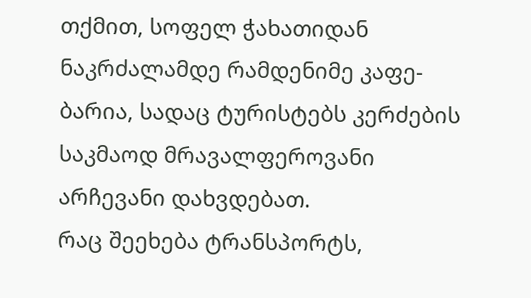თქმით, სოფელ ჭახათიდან ნაკრძალამდე რამდენიმე კაფე-ბარია, სადაც ტურისტებს კერძების საკმაოდ მრავალფეროვანი არჩევანი დახვდებათ.
რაც შეეხება ტრანსპორტს,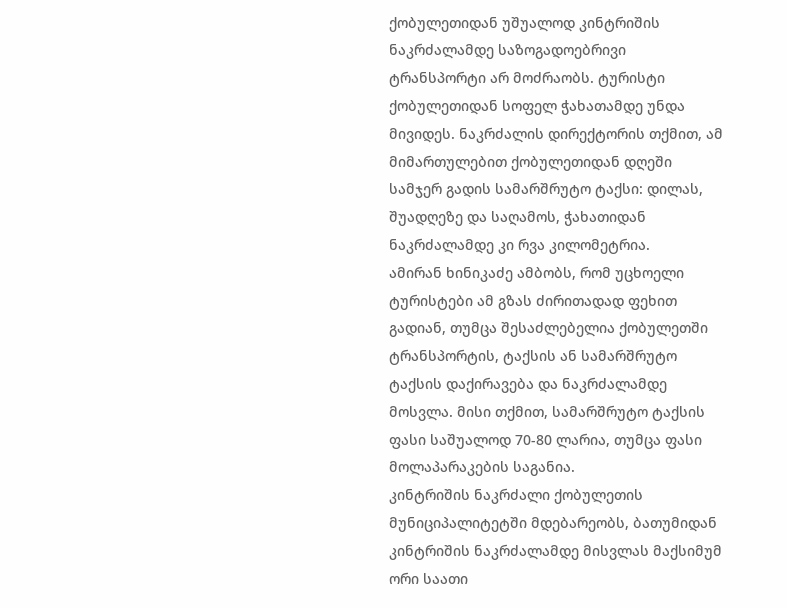ქობულეთიდან უშუალოდ კინტრიშის ნაკრძალამდე საზოგადოებრივი ტრანსპორტი არ მოძრაობს. ტურისტი ქობულეთიდან სოფელ ჭახათამდე უნდა მივიდეს. ნაკრძალის დირექტორის თქმით, ამ მიმართულებით ქობულეთიდან დღეში სამჯერ გადის სამარშრუტო ტაქსი: დილას, შუადღეზე და საღამოს, ჭახათიდან ნაკრძალამდე კი რვა კილომეტრია.
ამირან ხინიკაძე ამბობს, რომ უცხოელი ტურისტები ამ გზას ძირითადად ფეხით გადიან, თუმცა შესაძლებელია ქობულეთში ტრანსპორტის, ტაქსის ან სამარშრუტო ტაქსის დაქირავება და ნაკრძალამდე მოსვლა. მისი თქმით, სამარშრუტო ტაქსის ფასი საშუალოდ 70-80 ლარია, თუმცა ფასი მოლაპარაკების საგანია.
კინტრიშის ნაკრძალი ქობულეთის მუნიციპალიტეტში მდებარეობს, ბათუმიდან კინტრიშის ნაკრძალამდე მისვლას მაქსიმუმ ორი საათი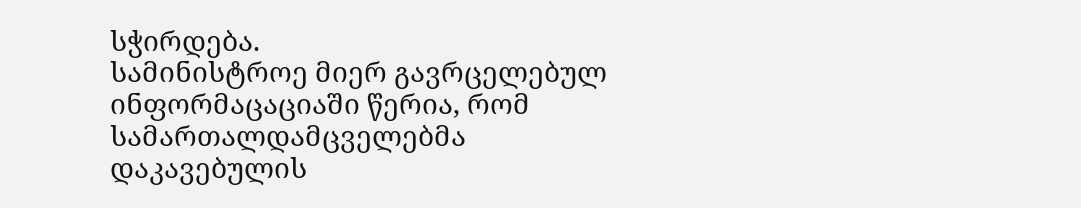სჭირდება.
სამინისტროე მიერ გავრცელებულ ინფორმაცაციაში წერია, რომ სამართალდამცველებმა დაკავებულის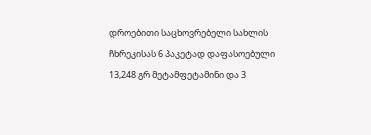დროებითი საცხოვრებელი სახლის ჩხრეკისას 6 პაკეტად დაფასოებული 13,248 გრ მეტამფეტამინი და 3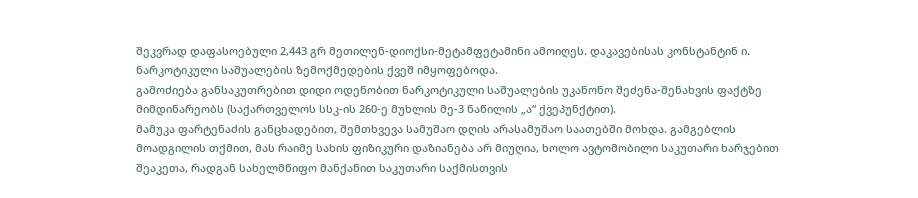შეკვრად დაფასოებული 2,443 გრ მეთილენ-დიოქსი-მეტამფეტამინი ამოიღეს. დაკავებისას კონსტანტინ ი. ნარკოტიკული საშუალების ზემოქმედების ქვეშ იმყოფებოდა.
გამოძიება განსაკუთრებით დიდი ოდენობით ნარკოტიკული საშუალების უკანონო შეძენა-შენახვის ფაქტზე მიმდინარეობს (საქართველოს სსკ-ის 260-ე მუხლის მე-3 ნაწილის „ა“ ქვეპუნქტით).
მამუკა ფარტენაძის განცხადებით, შემთხვევა სამუშაო დღის არასამუშაო საათებში მოხდა. გამგებლის მოადგილის თქმით, მას რაიმე სახის ფიზიკური დაზიანება არ მიუღია, ხოლო ავტომობილი საკუთარი ხარჯებით შეაკეთა, რადგან სახელმწიფო მანქანით საკუთარი საქმისთვის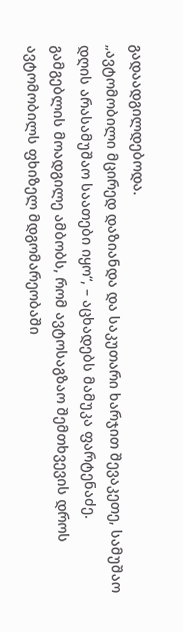გადაადგილდებოდა.
„ავტომობილი მცირედ დაზიანდა და საკუთარი ხარჯით შევაკეთე, სამუშაო დღის არასამუშაო საათები იყო“, – აცხადებს მამუკა ფარტენაძე.
გამგებლის მოადგილე ამბობს, რომ ავტოსაგზაო შემთხვევის დროს ავტომობილს ფხიზელ მდგომარეობაში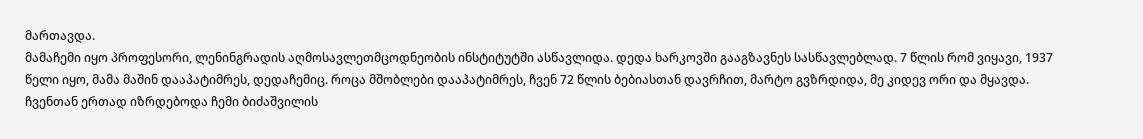მართავდა.
მამაჩემი იყო პროფესორი, ლენინგრადის აღმოსავლეთმცოდნეობის ინსტიტუტში ასწავლიდა. დედა ხარკოვში გააგზავნეს სასწავლებლად. 7 წლის რომ ვიყავი, 1937 წელი იყო, მამა მაშინ დააპატიმრეს, დედაჩემიც. როცა მშობლები დააპატიმრეს, ჩვენ 72 წლის ბებიასთან დავრჩით, მარტო გვზრდიდა, მე კიდევ ორი და მყავდა.
ჩვენთან ერთად იზრდებოდა ჩემი ბიძაშვილის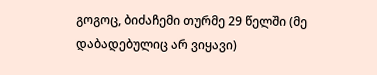გოგოც, ბიძაჩემი თურმე 29 წელში (მე დაბადებულიც არ ვიყავი)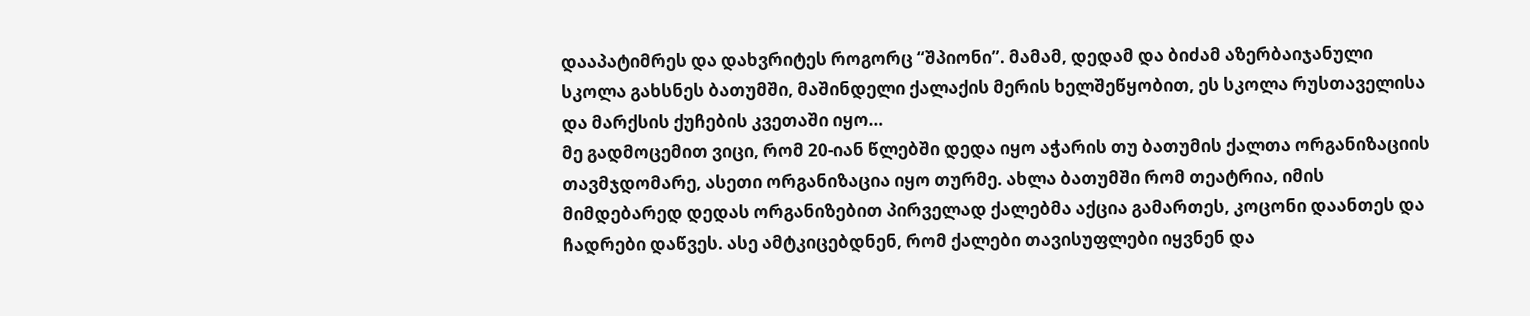დააპატიმრეს და დახვრიტეს როგორც “შპიონი”. მამამ, დედამ და ბიძამ აზერბაიჯანული სკოლა გახსნეს ბათუმში, მაშინდელი ქალაქის მერის ხელშეწყობით, ეს სკოლა რუსთაველისა და მარქსის ქუჩების კვეთაში იყო…
მე გადმოცემით ვიცი, რომ 20-იან წლებში დედა იყო აჭარის თუ ბათუმის ქალთა ორგანიზაციის თავმჯდომარე, ასეთი ორგანიზაცია იყო თურმე. ახლა ბათუმში რომ თეატრია, იმის მიმდებარედ დედას ორგანიზებით პირველად ქალებმა აქცია გამართეს, კოცონი დაანთეს და ჩადრები დაწვეს. ასე ამტკიცებდნენ, რომ ქალები თავისუფლები იყვნენ და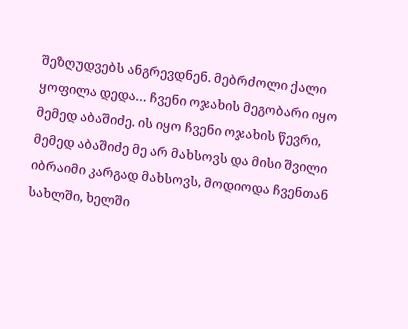შეზღუდვებს ანგრევდნენ. მებრძოლი ქალი ყოფილა დედა… ჩვენი ოჯახის მეგობარი იყო მემედ აბაშიძე. ის იყო ჩვენი ოჯახის წევრი, მემედ აბაშიძე მე არ მახსოვს და მისი შვილი იბრაიმი კარგად მახსოვს, მოდიოდა ჩვენთან სახლში, ხელში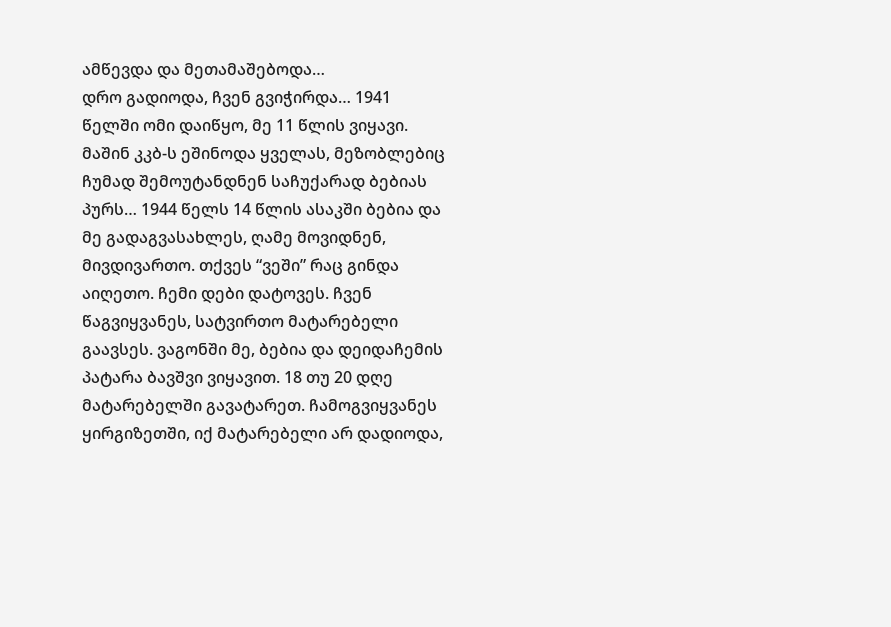ამწევდა და მეთამაშებოდა…
დრო გადიოდა, ჩვენ გვიჭირდა… 1941 წელში ომი დაიწყო, მე 11 წლის ვიყავი. მაშინ კკბ-ს ეშინოდა ყველას, მეზობლებიც ჩუმად შემოუტანდნენ საჩუქარად ბებიას პურს… 1944 წელს 14 წლის ასაკში ბებია და მე გადაგვასახლეს, ღამე მოვიდნენ, მივდივართო. თქვეს “ვეში” რაც გინდა აიღეთო. ჩემი დები დატოვეს. ჩვენ წაგვიყვანეს, სატვირთო მატარებელი გაავსეს. ვაგონში მე, ბებია და დეიდაჩემის პატარა ბავშვი ვიყავით. 18 თუ 20 დღე მატარებელში გავატარეთ. ჩამოგვიყვანეს ყირგიზეთში, იქ მატარებელი არ დადიოდა,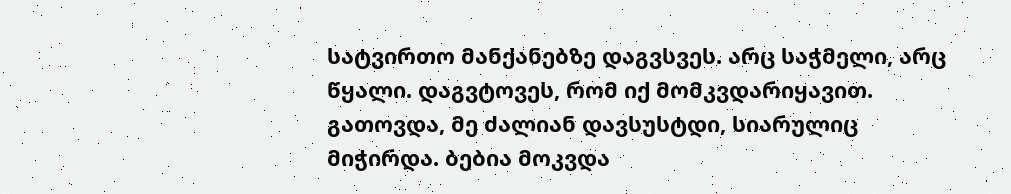სატვირთო მანქანებზე დაგვსვეს. არც საჭმელი, არც წყალი. დაგვტოვეს, რომ იქ მომკვდარიყავით. გათოვდა, მე ძალიან დავსუსტდი, სიარულიც მიჭირდა. ბებია მოკვდა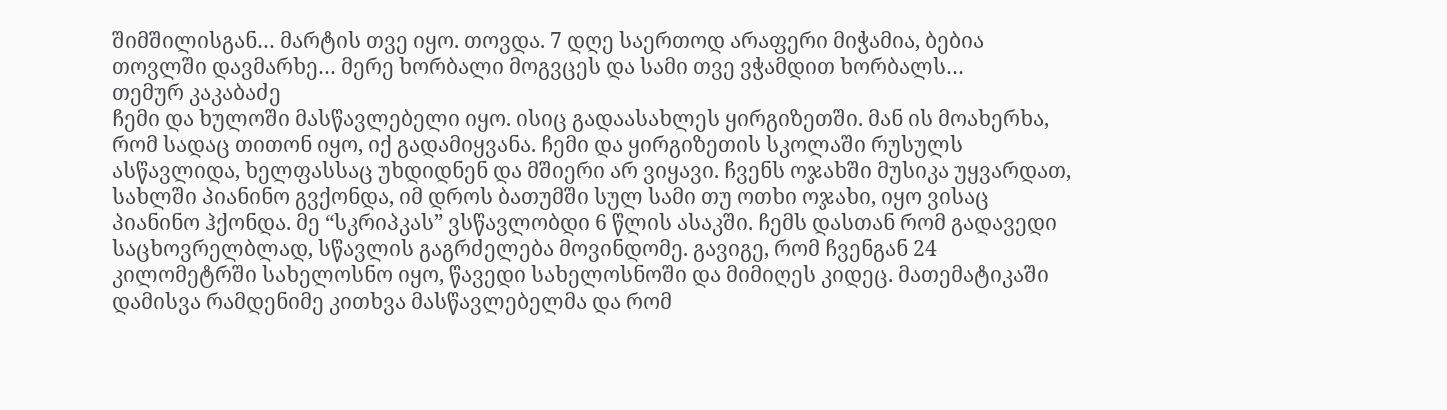შიმშილისგან… მარტის თვე იყო. თოვდა. 7 დღე საერთოდ არაფერი მიჭამია, ბებია თოვლში დავმარხე… მერე ხორბალი მოგვცეს და სამი თვე ვჭამდით ხორბალს…
თემურ კაკაბაძე
ჩემი და ხულოში მასწავლებელი იყო. ისიც გადაასახლეს ყირგიზეთში. მან ის მოახერხა, რომ სადაც თითონ იყო, იქ გადამიყვანა. ჩემი და ყირგიზეთის სკოლაში რუსულს ასწავლიდა, ხელფასსაც უხდიდნენ და მშიერი არ ვიყავი. ჩვენს ოჯახში მუსიკა უყვარდათ, სახლში პიანინო გვქონდა, იმ დროს ბათუმში სულ სამი თუ ოთხი ოჯახი, იყო ვისაც პიანინო ჰქონდა. მე “სკრიპკას” ვსწავლობდი 6 წლის ასაკში. ჩემს დასთან რომ გადავედი საცხოვრელბლად, სწავლის გაგრძელება მოვინდომე. გავიგე, რომ ჩვენგან 24 კილომეტრში სახელოსნო იყო, წავედი სახელოსნოში და მიმიღეს კიდეც. მათემატიკაში დამისვა რამდენიმე კითხვა მასწავლებელმა და რომ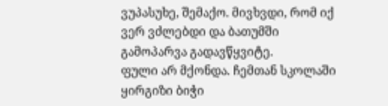ვუპასუხე, შემაქო. მივხვდი, რომ იქ ვერ ვძლებდი და ბათუმში გამოპარვა გადავწყვიტე.
ფული არ მქონდა. ჩემთან სკოლაში ყირგიზი ბიჭი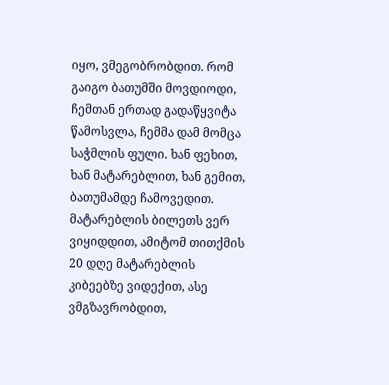იყო, ვმეგობრობდით. რომ გაიგო ბათუმში მოვდიოდი, ჩემთან ერთად გადაწყვიტა წამოსვლა, ჩემმა დამ მომცა საჭმლის ფული. ხან ფეხით, ხან მატარებლით, ხან გემით, ბათუმამდე ჩამოვედით. მატარებლის ბილეთს ვერ ვიყიდდით, ამიტომ თითქმის 20 დღე მატარებლის კიბეებზე ვიდექით, ასე ვმგზავრობდით,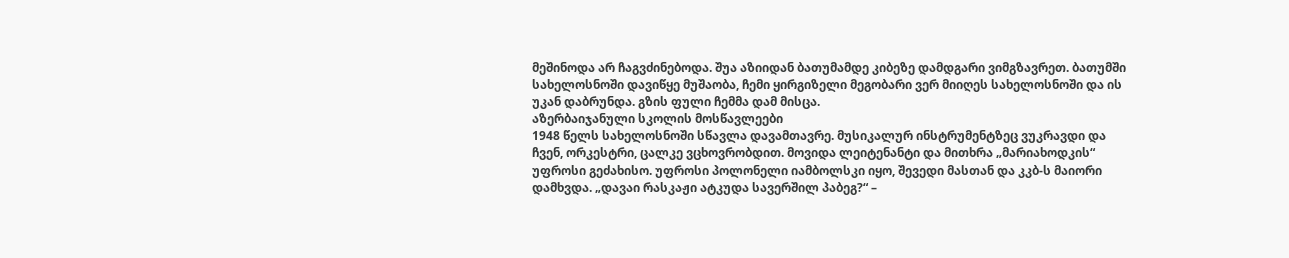მეშინოდა არ ჩაგვძინებოდა. შუა აზიიდან ბათუმამდე კიბეზე დამდგარი ვიმგზავრეთ. ბათუმში სახელოსნოში დავიწყე მუშაობა, ჩემი ყირგიზელი მეგობარი ვერ მიიღეს სახელოსნოში და ის უკან დაბრუნდა. გზის ფული ჩემმა დამ მისცა.
აზერბაიჯანული სკოლის მოსწავლეები
1948 წელს სახელოსნოში სწავლა დავამთავრე. მუსიკალურ ინსტრუმენტზეც ვუკრავდი და ჩვენ, ორკესტრი, ცალკე ვცხოვრობდით. მოვიდა ლეიტენანტი და მითხრა „მარიახოდკის“ უფროსი გეძახისო. უფროსი პოლონელი იამბოლსკი იყო, შევედი მასთან და კკბ-ს მაიორი დამხვდა. „დავაი რასკაჟი ატკუდა სავერშილ პაბეგ?“ –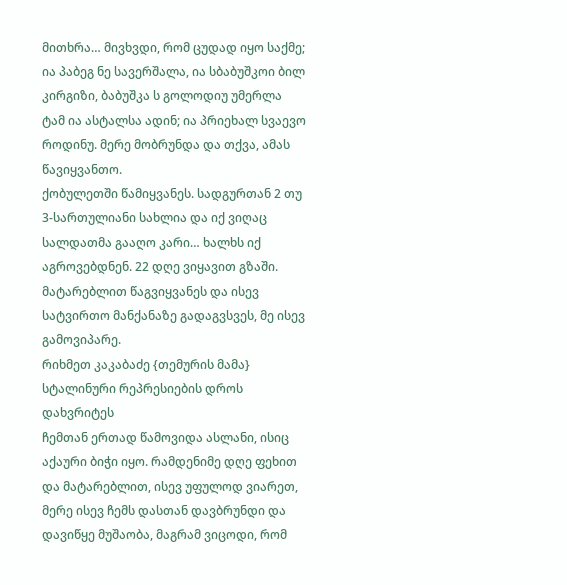მითხრა… მივხვდი, რომ ცუდად იყო საქმე; ია პაბეგ ნე სავერშალა, ია სბაბუშკოი ბილ კირგიზი, ბაბუშკა ს გოლოდიუ უმერლა ტამ ია ასტალსა ადინ; ია პრიეხალ სვაევო როდინუ. მერე მობრუნდა და თქვა, ამას წავიყვანთო.
ქობულეთში წამიყვანეს. სადგურთან 2 თუ 3-სართულიანი სახლია და იქ ვიღაც სალდათმა გააღო კარი… ხალხს იქ აგროვებდნენ. 22 დღე ვიყავით გზაში. მატარებლით წაგვიყვანეს და ისევ სატვირთო მანქანაზე გადაგვსვეს, მე ისევ გამოვიპარე.
რიხმეთ კაკაბაძე {თემურის მამა} სტალინური რეპრესიების დროს დახვრიტეს
ჩემთან ერთად წამოვიდა ასლანი, ისიც აქაური ბიჭი იყო. რამდენიმე დღე ფეხით და მატარებლით, ისევ უფულოდ ვიარეთ, მერე ისევ ჩემს დასთან დავბრუნდი და დავიწყე მუშაობა, მაგრამ ვიცოდი, რომ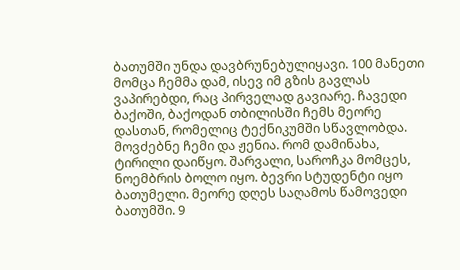ბათუმში უნდა დავბრუნებულიყავი. 100 მანეთი მომცა ჩემმა დამ, ისევ იმ გზის გავლას ვაპირებდი, რაც პირველად გავიარე. ჩავედი ბაქოში, ბაქოდან თბილისში ჩემს მეორე დასთან, რომელიც ტექნიკუმში სწავლობდა.
მოვძებნე ჩემი და ჟენია. რომ დამინახა, ტირილი დაიწყო. შარვალი, საროჩკა მომცეს, ნოემბრის ბოლო იყო. ბევრი სტუდენტი იყო ბათუმელი. მეორე დღეს საღამოს წამოვედი ბათუმში. 9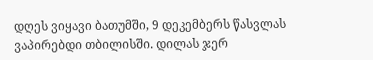დღეს ვიყავი ბათუმში, 9 დეკემბერს წასვლას ვაპირებდი თბილისში. დილას ჯერ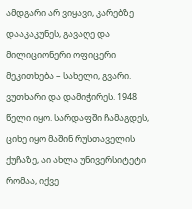ამდგარი არ ვიყავი, კარებზე დააკაკუნეს, გავაღე და მილიციონერი ოფიცერი მეკითხება – სახელი, გვარი. ვუთხარი და დამიჭირეს. 1948 წელი იყო. სარდაფში ჩამაგდეს, ციხე იყო მაშინ რუსთაველის ქუჩაზე, აი ახლა უნივერსიტეტი რომაა, იქვე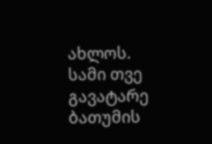ახლოს. სამი თვე გავატარე ბათუმის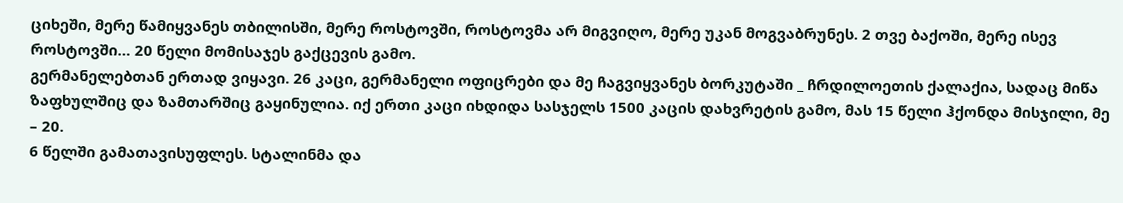ციხეში, მერე წამიყვანეს თბილისში, მერე როსტოვში, როსტოვმა არ მიგვიღო, მერე უკან მოგვაბრუნეს. 2 თვე ბაქოში, მერე ისევ როსტოვში… 20 წელი მომისაჯეს გაქცევის გამო.
გერმანელებთან ერთად ვიყავი. 26 კაცი, გერმანელი ოფიცრები და მე ჩაგვიყვანეს ბორკუტაში _ ჩრდილოეთის ქალაქია, სადაც მიწა ზაფხულშიც და ზამთარშიც გაყინულია. იქ ერთი კაცი იხდიდა სასჯელს 1500 კაცის დახვრეტის გამო, მას 15 წელი ჰქონდა მისჯილი, მე – 20.
6 წელში გამათავისუფლეს. სტალინმა და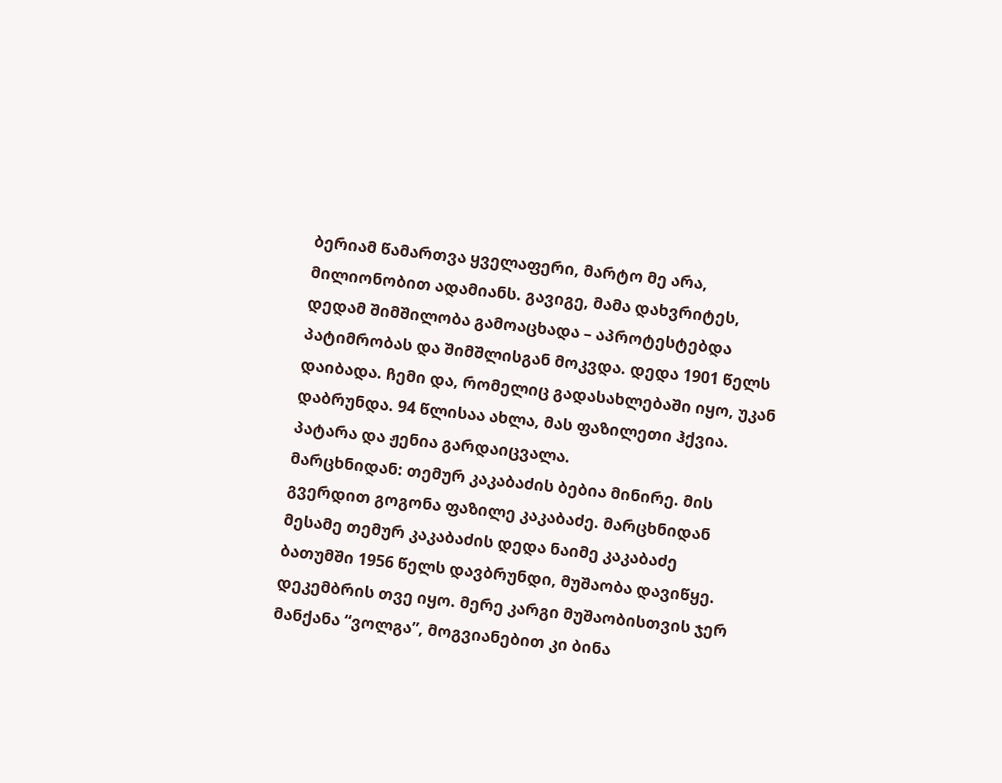ბერიამ წამართვა ყველაფერი, მარტო მე არა, მილიონობით ადამიანს. გავიგე, მამა დახვრიტეს, დედამ შიმშილობა გამოაცხადა – აპროტესტებდა პატიმრობას და შიმშლისგან მოკვდა. დედა 1901 წელს დაიბადა. ჩემი და, რომელიც გადასახლებაში იყო, უკან დაბრუნდა. 94 წლისაა ახლა, მას ფაზილეთი ჰქვია. პატარა და ჟენია გარდაიცვალა.
მარცხნიდან: თემურ კაკაბაძის ბებია მინირე. მის გვერდით გოგონა ფაზილე კაკაბაძე. მარცხნიდან მესამე თემურ კაკაბაძის დედა ნაიმე კაკაბაძე
ბათუმში 1956 წელს დავბრუნდი, მუშაობა დავიწყე. დეკემბრის თვე იყო. მერე კარგი მუშაობისთვის ჯერ მანქანა “ვოლგა”, მოგვიანებით კი ბინა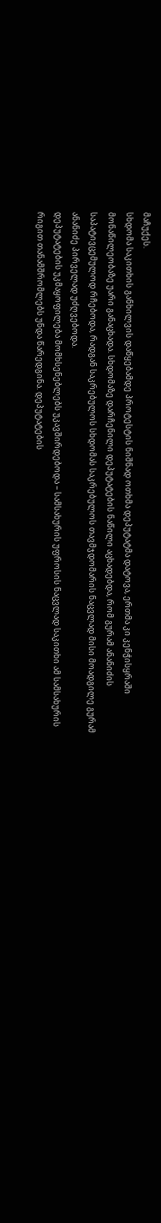მაჩუქეს.
სხდომა საკითხის განხილვის დაწყებამდე პროტესტის ნიშნად ოთხმა დეპუტატმა დატოვა, ერთმა კი კენჭისყრაში მონაწილეობაზე უარი განაცხადა. სხდომაზე დარჩენილი დეპუტატების ნაწილი აცხადებდა, რომ გურამ ანანიძის საპატივცემულოდ რჩებოდა, რადგან საკრებულოს სხდომას საკრებულოს თავმჯდომარის ნაცვლად მისი მოადგილე გურამ ანანიძე პირველად უძღვებოდა.
დეპუტატების უკმაყოფილება მომხსენებლებს უკავშირდებოდა – სამსახურის უფროსის ნაცვლად საკითხი ამ სამსახურის რიგით თანამშრომლებს უნდა წარედგინა. დეპუტატების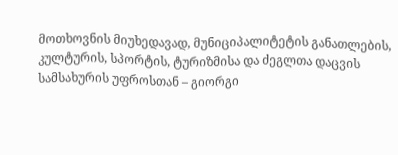მოთხოვნის მიუხედავად, მუნიციპალიტეტის განათლების, კულტურის, სპორტის, ტურიზმისა და ძეგლთა დაცვის სამსახურის უფროსთან – გიორგი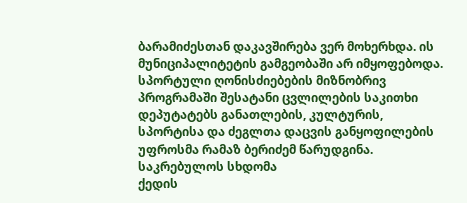ბარამიძესთან დაკავშირება ვერ მოხერხდა. ის მუნიციპალიტეტის გამგეობაში არ იმყოფებოდა. სპორტული ღონისძიებების მიზნობრივ პროგრამაში შესატანი ცვლილების საკითხი დეპუტატებს განათლების, კულტურის, სპორტისა და ძეგლთა დაცვის განყოფილების უფროსმა რამაზ ბერიძემ წარუდგინა.
საკრებულოს სხდომა
ქედის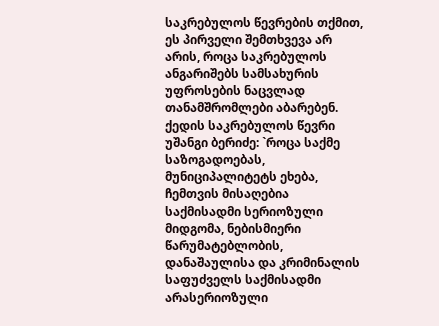საკრებულოს წევრების თქმით, ეს პირველი შემთხვევა არ არის, როცა საკრებულოს ანგარიშებს სამსახურის უფროსების ნაცვლად თანამშრომლები აბარებენ.
ქედის საკრებულოს წევრი უშანგი ბერიძე: `როცა საქმე საზოგადოებას, მუნიციპალიტეტს ეხება, ჩემთვის მისაღებია საქმისადმი სერიოზული მიდგომა, ნებისმიერი წარუმატებლობის, დანაშაულისა და კრიმინალის საფუძველს საქმისადმი არასერიოზული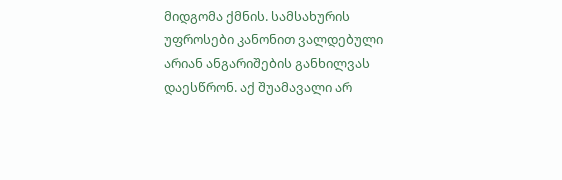მიდგომა ქმნის. სამსახურის უფროსები კანონით ვალდებული არიან ანგარიშების განხილვას დაესწრონ. აქ შუამავალი არ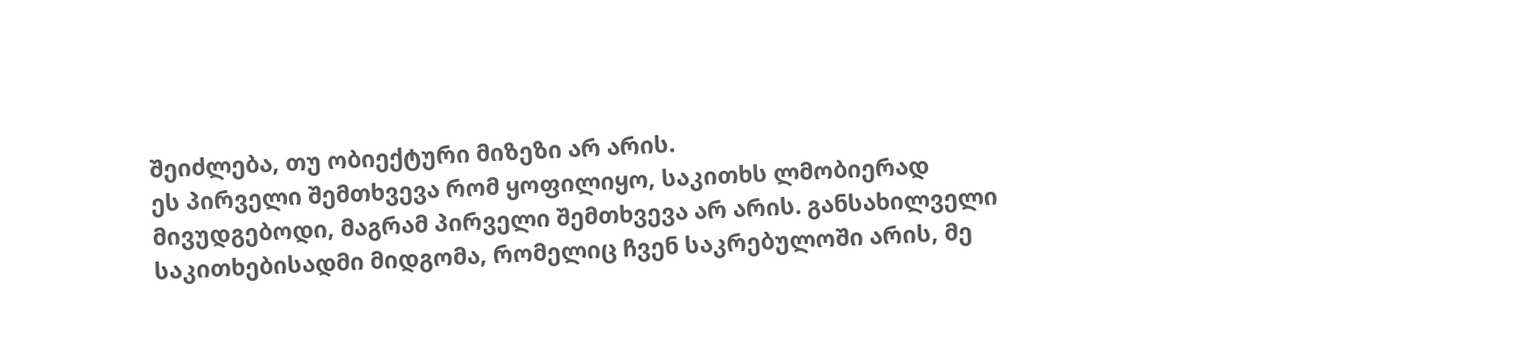შეიძლება, თუ ობიექტური მიზეზი არ არის.
ეს პირველი შემთხვევა რომ ყოფილიყო, საკითხს ლმობიერად მივუდგებოდი, მაგრამ პირველი შემთხვევა არ არის. განსახილველი საკითხებისადმი მიდგომა, რომელიც ჩვენ საკრებულოში არის, მე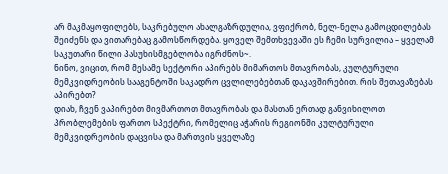არ მაკმაყოფილებს, საკრებულო ახალგაზრდულია, ვფიქრობ, ნელ-ნელა გამოცდილებას შეიძენს და ვითარებაც გამოსწორდება. ყოველ შემთხვევაში ეს ჩემი სურვილია – ყველამ საკუთარი წილი პასუხისმგებლობა იგრძნოს~.
ნინო, ვიცით, რომ მესამე სექტორი აპირებს მიმართოს მთავრობას, კულტურული მემკვიდრეობის სააგენტოში საკადრო ცვლილებებთან დაკავშირებით. რის შეთავაზებას აპირებთ?
დიახ, ჩვენ ვაპირებთ მივმართოთ მთავრობას და მასთან ერთად განვიხილოთ პრობლემების ფართო სპექტრი, რომელიც აჭარის რეგიონში კულტურული მემკვიდრეობის დაცვისა და მართვის ყველაზე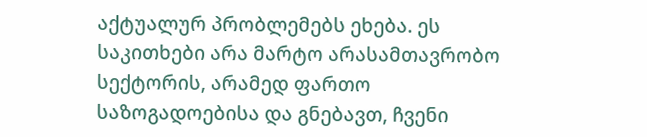აქტუალურ პრობლემებს ეხება. ეს საკითხები არა მარტო არასამთავრობო სექტორის, არამედ ფართო საზოგადოებისა და გნებავთ, ჩვენი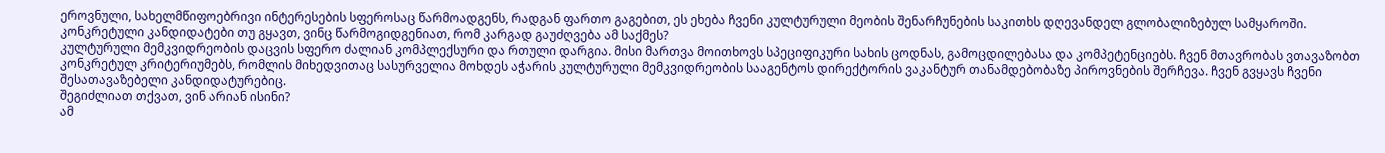ეროვნული, სახელმწიფოებრივი ინტერესების სფეროსაც წარმოადგენს, რადგან ფართო გაგებით, ეს ეხება ჩვენი კულტურული მეობის შენარჩუნების საკითხს დღევანდელ გლობალიზებულ სამყაროში.
კონკრეტული კანდიდატები თუ გყავთ, ვინც წარმოგიდგენიათ, რომ კარგად გაუძღვება ამ საქმეს?
კულტურული მემკვიდრეობის დაცვის სფერო ძალიან კომპლექსური და რთული დარგია. მისი მართვა მოითხოვს სპეციფიკური სახის ცოდნას, გამოცდილებასა და კომპეტენციებს. ჩვენ მთავრობას ვთავაზობთ კონკრეტულ კრიტერიუმებს, რომლის მიხედვითაც სასურველია მოხდეს აჭარის კულტურული მემკვიდრეობის სააგენტოს დირექტორის ვაკანტურ თანამდებობაზე პიროვნების შერჩევა. ჩვენ გვყავს ჩვენი შესათავაზებელი კანდიდატურებიც.
შეგიძლიათ თქვათ, ვინ არიან ისინი?
ამ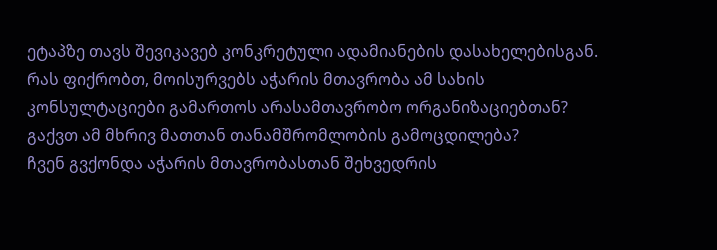ეტაპზე თავს შევიკავებ კონკრეტული ადამიანების დასახელებისგან.
რას ფიქრობთ, მოისურვებს აჭარის მთავრობა ამ სახის კონსულტაციები გამართოს არასამთავრობო ორგანიზაციებთან? გაქვთ ამ მხრივ მათთან თანამშრომლობის გამოცდილება?
ჩვენ გვქონდა აჭარის მთავრობასთან შეხვედრის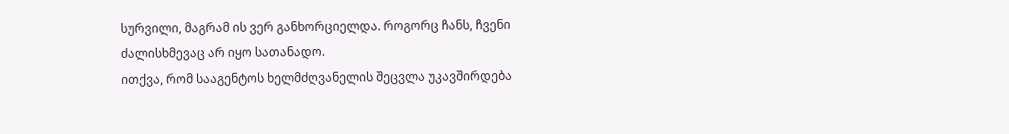სურვილი, მაგრამ ის ვერ განხორციელდა. როგორც ჩანს, ჩვენი ძალისხმევაც არ იყო სათანადო.
ითქვა, რომ სააგენტოს ხელმძღვანელის შეცვლა უკავშირდება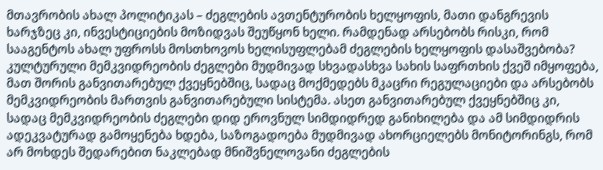მთავრობის ახალ პოლიტიკას – ძეგლების ავთენტურობის ხელყოფის, მათი დანგრევის ხარჯზეც კი, ინვესტიციების მოზიდვას შეუწყონ ხელი. რამდენად არსებობს რისკი, რომ სააგენტოს ახალ უფროსს მოსთხოვოს ხელისუფლებამ ძეგლების ხელყოფის დასაშვებობა?
კულტურული მემკვიდრეობის ძეგლები მუდმივად სხვადასხვა სახის საფრთხის ქვეშ იმყოფება, მათ შორის განვითარებულ ქვეყნებშიც, სადაც მოქმედებს მკაცრი რეგულაციები და არსებობს მემკვიდრეობის მართვის განვითარებული სისტემა. ასეთ განვითარებულ ქვეყნებშიც კი, სადაც მემკვიდრეობის ძეგლები დიდ ეროვნულ სიმდიდრედ განიხილება და ამ სიმდიდრის ადეკვატურად გამოყენება ხდება, საზოგადოება მუდმივად ახორციელებს მონიტორინგს, რომ არ მოხდეს შედარებით ნაკლებად მნიშვნელოვანი ძეგლების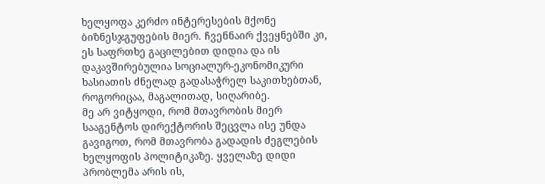ხელყოფა კერძო ინტერესების მქონე ბიზნესჯგუფების მიერ. ჩვენნაირ ქვეყნებში კი, ეს საფრთხე გაცილებით დიდია და ის დაკავშირებულია სოციალურ-ეკონომიკური ხასიათის ძნელად გადასაჭრელ საკითხებთან, როგორიცაა, მაგალითად, სიღარიბე.
მე არ ვიტყოდი, რომ მთავრობის მიერ სააგენტოს დირექტორის შეცვლა ისე უნდა გავიგოთ, რომ მთავრობა გადადის ძეგლების ხელყოფის პოლიტიკაზე. ყველაზე დიდი პრობლემა არის ის,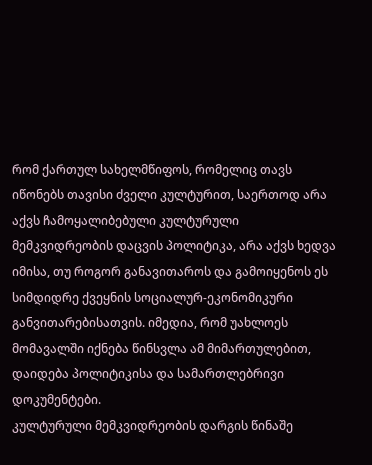რომ ქართულ სახელმწიფოს, რომელიც თავს იწონებს თავისი ძველი კულტურით, საერთოდ არა აქვს ჩამოყალიბებული კულტურული მემკვიდრეობის დაცვის პოლიტიკა, არა აქვს ხედვა იმისა, თუ როგორ განავითაროს და გამოიყენოს ეს სიმდიდრე ქვეყნის სოციალურ-ეკონომიკური განვითარებისათვის. იმედია, რომ უახლოეს მომავალში იქნება წინსვლა ამ მიმართულებით, დაიდება პოლიტიკისა და სამართლებრივი დოკუმენტები.
კულტურული მემკვიდრეობის დარგის წინაშე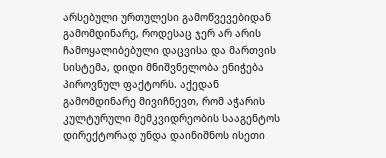არსებული ურთულესი გამოწვევებიდან გამომდინარე, როდესაც ჯერ არ არის ჩამოყალიბებული დაცვისა და მართვის სისტემა, დიდი მნიშვნელობა ენიჭება პიროვნულ ფაქტორს. აქედან გამომდინარე მივიჩნევთ, რომ აჭარის კულტურული მემკვიდრეობის სააგენტოს დირექტორად უნდა დაინიშნოს ისეთი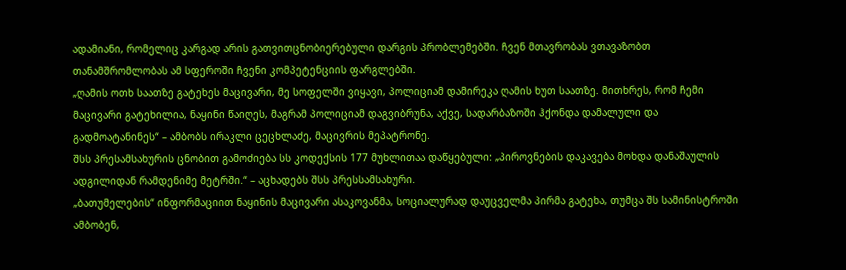ადამიანი, რომელიც კარგად არის გათვითცნობიერებული დარგის პრობლემებში. ჩვენ მთავრობას ვთავაზობთ თანამშრომლობას ამ სფეროში ჩვენი კომპეტენციის ფარგლებში.
„ღამის ოთხ საათზე გატეხეს მაცივარი, მე სოფელში ვიყავი, პოლიციამ დამირეკა ღამის ხუთ საათზე. მითხრეს, რომ ჩემი მაცივარი გატეხილია, ნაყინი წაიღეს, მაგრამ პოლიციამ დაგვიბრუნა, აქვე, სადარბაზოში ჰქონდა დამალული და გადმოატანინეს“ – ამბობს ირაკლი ცეცხლაძე, მაცივრის მეპატრონე.
შსს პრესამსახურის ცნობით გამოძიება სს კოდექსის 177 მუხლითაა დაწყებული: „პიროვნების დაკავება მოხდა დანაშაულის ადგილიდან რამდენიმე მეტრში.“ – აცხადებს შსს პრესსამსახური.
„ბათუმელების“ ინფორმაციით ნაყინის მაცივარი ასაკოვანმა, სოციალურად დაუცველმა პირმა გატეხა, თუმცა შს სამინისტროში ამბობენ,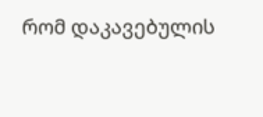რომ დაკავებულის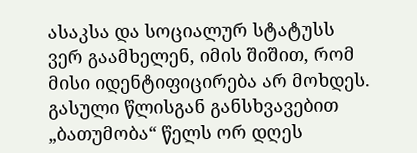ასაკსა და სოციალურ სტატუსს ვერ გაამხელენ, იმის შიშით, რომ მისი იდენტიფიცირება არ მოხდეს.
გასული წლისგან განსხვავებით „ბათუმობა“ წელს ორ დღეს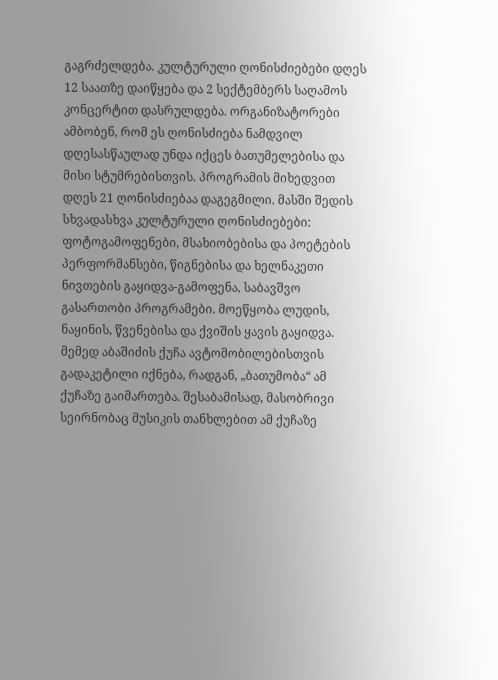გაგრძელდება. კულტურული ღონისძიებები დღეს 12 საათზე დაიწყება და 2 სექტემბერს საღამოს კონცერტით დასრულდება. ორგანიზატორები ამბობენ, რომ ეს ღონისძიება ნამდვილ დღესასწაულად უნდა იქცეს ბათუმელებისა და მისი სტუმრებისთვის. პროგრამის მიხედვით დღეს 21 ღონისძიებაა დაგეგმილი. მასში შედის სხვადასხვა კულტურული ღონისძიებები:
ფოტოგამოფენები, მსახიობებისა და პოეტების პერფორმანსები, წიგნებისა და ხელნაკეთი ნივთების გაყიდვა-გამოფენა, საბავშვო გასართობი პროგრამები. მოეწყობა ლუდის, ნაყინის, წვენებისა და ქვიშის ყავის გაყიდვა. მემედ აბაშიძის ქუჩა ავტომობილებისთვის გადაკეტილი იქნება, რადგან, „ბათუმობა“ ამ ქუჩაზე გაიმართება. შესაბამისად, მასობრივი სეირნობაც მუსიკის თანხლებით ამ ქუჩაზე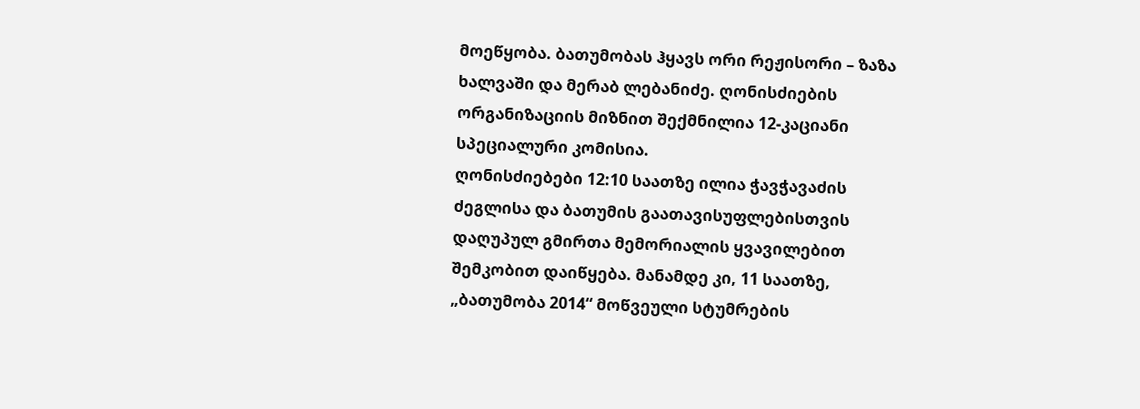მოეწყობა. ბათუმობას ჰყავს ორი რეჟისორი – ზაზა ხალვაში და მერაბ ლებანიძე. ღონისძიების ორგანიზაციის მიზნით შექმნილია 12-კაციანი სპეციალური კომისია.
ღონისძიებები 12:10 საათზე ილია ჭავჭავაძის ძეგლისა და ბათუმის გაათავისუფლებისთვის დაღუპულ გმირთა მემორიალის ყვავილებით შემკობით დაიწყება. მანამდე კი, 11 საათზე, „ბათუმობა 2014“ მოწვეული სტუმრების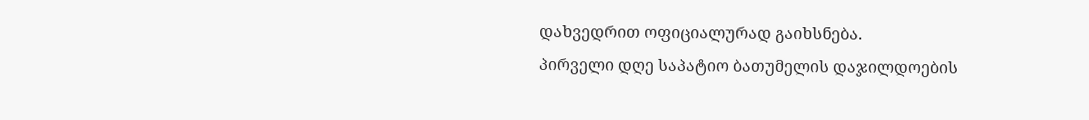დახვედრით ოფიციალურად გაიხსნება.
პირველი დღე საპატიო ბათუმელის დაჯილდოების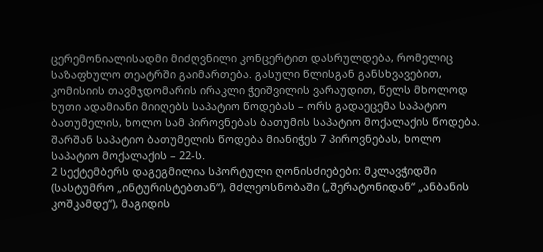ცერემონიალისადმი მიძღვნილი კონცერტით დასრულდება, რომელიც საზაფხულო თეატრში გაიმართება. გასული წლისგან განსხვავებით, კომისიის თავმჯდომარის ირაკლი ჭეიშვილის ვარაუდით, წელს მხოლოდ ხუთი ადამიანი მიიღებს საპატიო წოდებას – ორს გადაეცემა საპატიო ბათუმელის, ხოლო სამ პიროვნებას ბათუმის საპატიო მოქალაქის წოდება. შარშან საპატიო ბათუმელის წოდება მიანიჭეს 7 პიროვნებას, ხოლო საპატიო მოქალაქის – 22-ს.
2 სექტემბერს დაგეგმილია სპორტული ღონისძიებები: მკლავჭიდში (სასტუმრო „ინტურისტებთან“), მძლეოსნობაში („შერატონიდან“ „ანბანის კოშკამდე“), მაგიდის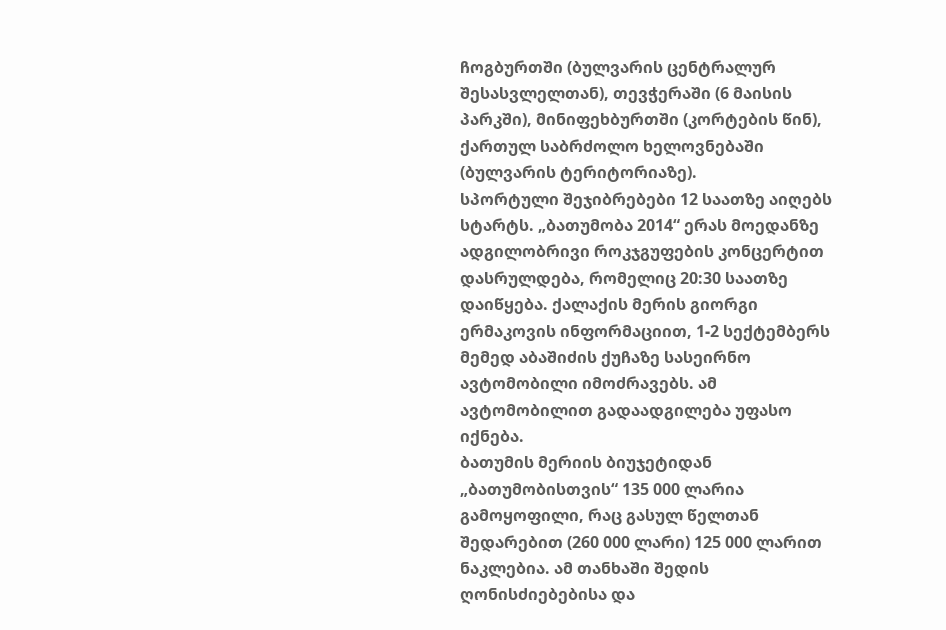ჩოგბურთში (ბულვარის ცენტრალურ შესასვლელთან), თევჭერაში (6 მაისის პარკში), მინიფეხბურთში (კორტების წინ), ქართულ საბრძოლო ხელოვნებაში (ბულვარის ტერიტორიაზე).
სპორტული შეჯიბრებები 12 საათზე აიღებს სტარტს. „ბათუმობა 2014“ ერას მოედანზე ადგილობრივი როკჯგუფების კონცერტით დასრულდება, რომელიც 20:30 საათზე დაიწყება. ქალაქის მერის გიორგი ერმაკოვის ინფორმაციით, 1-2 სექტემბერს მემედ აბაშიძის ქუჩაზე სასეირნო ავტომობილი იმოძრავებს. ამ ავტომობილით გადაადგილება უფასო იქნება.
ბათუმის მერიის ბიუჯეტიდან „ბათუმობისთვის“ 135 000 ლარია გამოყოფილი, რაც გასულ წელთან შედარებით (260 000 ლარი) 125 000 ლარით ნაკლებია. ამ თანხაში შედის ღონისძიებებისა და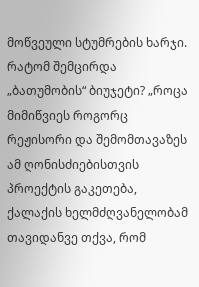მოწვეული სტუმრების ხარჯი. რატომ შემცირდა „ბათუმობის“ ბიუჯეტი? „როცა მიმიწვიეს როგორც რეჟისორი და შემომთავაზეს ამ ღონისძიებისთვის პროექტის გაკეთება, ქალაქის ხელმძღვანელობამ თავიდანვე თქვა, რომ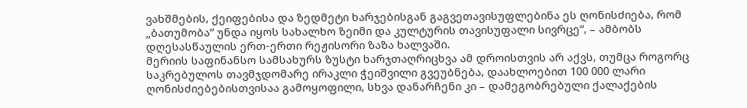ვახშმების, ქეიფებისა და ზედმეტი ხარჯებისგან გაგვეთავისუფლებინა ეს ღონისძიება, რომ „ბათუმობა“ უნდა იყოს სახალხო ზეიმი და კულტურის თავისუფალი სივრცე“, – ამბობს დღესასწაულის ერთ-ერთი რეჟისორი ზაზა ხალვაში.
მერიის საფინანსო სამსახურს ზუსტი ხარჯთაღრიცხვა ამ დროისთვის არ აქვს, თუმცა როგორც საკრებულოს თავმჯდომარე ირაკლი ჭეიშვილი გვეუბნება, დაახლოებით 100 000 ლარი ღონისძიებებისთვისაა გამოყოფილი, სხვა დანარჩენი კი – დამეგობრებული ქალაქების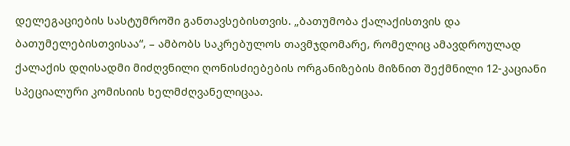დელეგაციების სასტუმროში განთავსებისთვის. „ბათუმობა ქალაქისთვის და ბათუმელებისთვისაა“, – ამბობს საკრებულოს თავმჯდომარე, რომელიც ამავდროულად ქალაქის დღისადმი მიძღვნილი ღონისძიებების ორგანიზების მიზნით შექმნილი 12-კაციანი სპეციალური კომისიის ხელმძღვანელიცაა.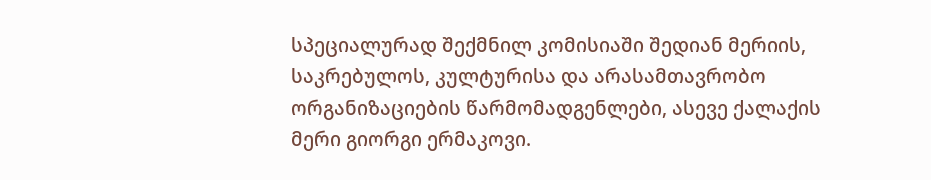სპეციალურად შექმნილ კომისიაში შედიან მერიის, საკრებულოს, კულტურისა და არასამთავრობო ორგანიზაციების წარმომადგენლები, ასევე ქალაქის მერი გიორგი ერმაკოვი.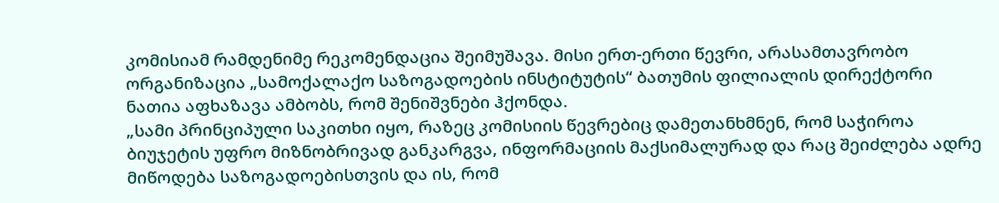კომისიამ რამდენიმე რეკომენდაცია შეიმუშავა. მისი ერთ-ერთი წევრი, არასამთავრობო ორგანიზაცია „სამოქალაქო საზოგადოების ინსტიტუტის“ ბათუმის ფილიალის დირექტორი ნათია აფხაზავა ამბობს, რომ შენიშვნები ჰქონდა.
„სამი პრინციპული საკითხი იყო, რაზეც კომისიის წევრებიც დამეთანხმნენ, რომ საჭიროა ბიუჯეტის უფრო მიზნობრივად განკარგვა, ინფორმაციის მაქსიმალურად და რაც შეიძლება ადრე მიწოდება საზოგადოებისთვის და ის, რომ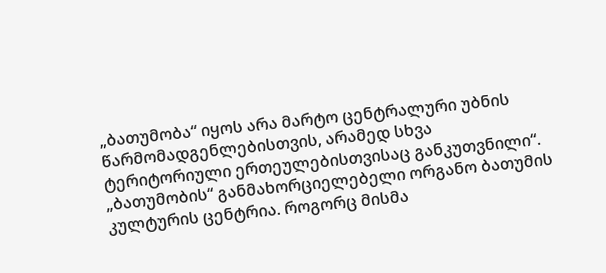„ბათუმობა“ იყოს არა მარტო ცენტრალური უბნის წარმომადგენლებისთვის, არამედ სხვა ტერიტორიული ერთეულებისთვისაც განკუთვნილი“.
„ბათუმობის“ განმახორციელებელი ორგანო ბათუმის კულტურის ცენტრია. როგორც მისმა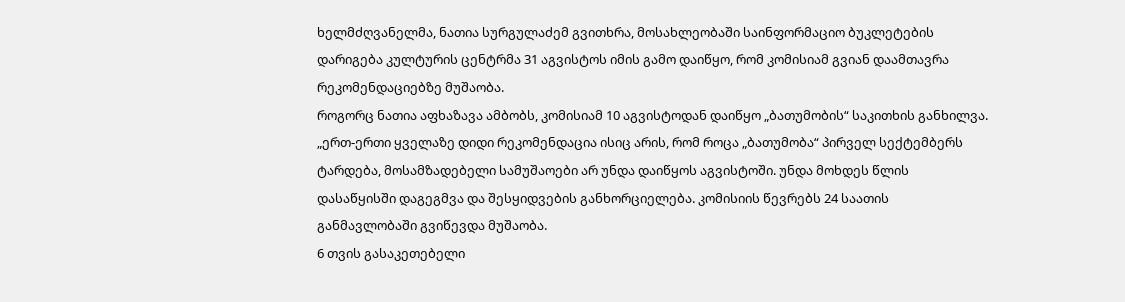ხელმძღვანელმა, ნათია სურგულაძემ გვითხრა, მოსახლეობაში საინფორმაციო ბუკლეტების დარიგება კულტურის ცენტრმა 31 აგვისტოს იმის გამო დაიწყო, რომ კომისიამ გვიან დაამთავრა რეკომენდაციებზე მუშაობა.
როგორც ნათია აფხაზავა ამბობს, კომისიამ 10 აგვისტოდან დაიწყო „ბათუმობის“ საკითხის განხილვა.
„ერთ-ერთი ყველაზე დიდი რეკომენდაცია ისიც არის, რომ როცა „ბათუმობა“ პირველ სექტემბერს ტარდება, მოსამზადებელი სამუშაოები არ უნდა დაიწყოს აგვისტოში. უნდა მოხდეს წლის დასაწყისში დაგეგმვა და შესყიდვების განხორციელება. კომისიის წევრებს 24 საათის განმავლობაში გვიწევდა მუშაობა.
6 თვის გასაკეთებელი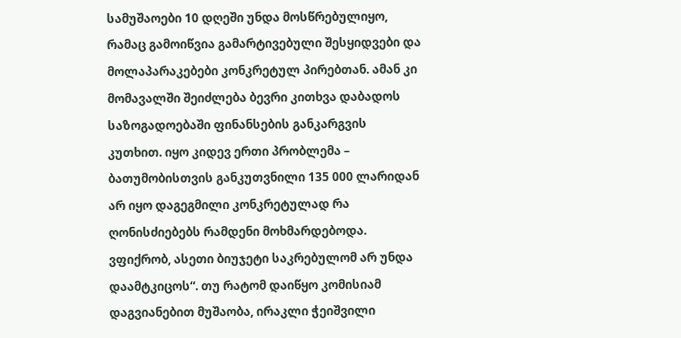სამუშაოები 10 დღეში უნდა მოსწრებულიყო, რამაც გამოიწვია გამარტივებული შესყიდვები და მოლაპარაკებები კონკრეტულ პირებთან. ამან კი მომავალში შეიძლება ბევრი კითხვა დაბადოს საზოგადოებაში ფინანსების განკარგვის კუთხით. იყო კიდევ ერთი პრობლემა – ბათუმობისთვის განკუთვნილი 135 000 ლარიდან არ იყო დაგეგმილი კონკრეტულად რა ღონისძიებებს რამდენი მოხმარდებოდა.
ვფიქრობ, ასეთი ბიუჯეტი საკრებულომ არ უნდა დაამტკიცოს“. თუ რატომ დაიწყო კომისიამ დაგვიანებით მუშაობა, ირაკლი ჭეიშვილი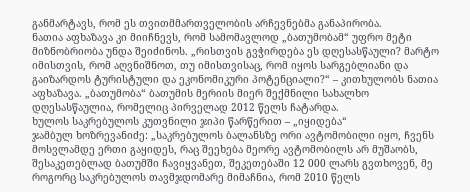განმარტავს, რომ ეს თვითმმართველობის არჩევნებმა განაპირობა.
ნათია აფხაზავა კი მიიჩნევს, რომ სამომავლოდ „ბათუმობამ“ უფრო მეტი მიზნობრიობა უნდა შეიძინოს. „რისთვის გვჭირდება ეს დღესასწაული? მარტო იმისთვის, რომ აღვნიშნოთ, თუ იმისთვისაც, რომ იყოს სარგებლიანი და გაიზარდოს ტურისტული და ეკონომიკური პოტენციალი?“ – კითხულობს ნათია აფხაზავა. „ბათუმობა“ ბათუმის მერიის მიერ შექმნილი სახალხო დღესასწაულია, რომელიც პირველად 2012 წელს ჩატარდა.
ხულოს საკრებულოს კუთვნილი ჯიპი წარწერით – „იყიდება“
ჯამბულ ხოზრევანიძე: „საკრებულოს ბალანსზე ორი ავტომობილი იყო, ჩვენს მოსვლამდე ერთი გაყიდეს, რაც შეეხება მეორე ავტომობილს არ მუშაობს, შესაკეთებლად ბათუმში ჩავიყვანეთ, შეკეთებაში 12 000 ლარს გვთხოვენ, მე როგორც საკრებულოს თავმჯდომარე მიმაჩნია, რომ 2010 წელს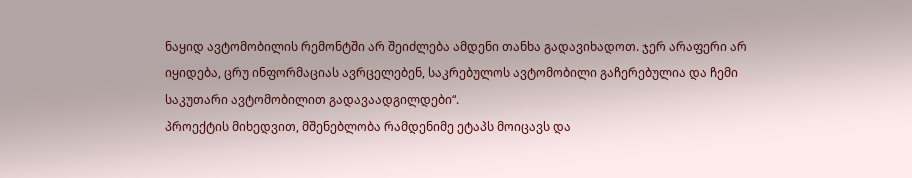ნაყიდ ავტომობილის რემონტში არ შეიძლება ამდენი თანხა გადავიხადოთ. ჯერ არაფერი არ იყიდება, ცრუ ინფორმაციას ავრცელებენ, საკრებულოს ავტომობილი გაჩერებულია და ჩემი საკუთარი ავტომობილით გადავაადგილდები“.
პროექტის მიხედვით, მშენებლობა რამდენიმე ეტაპს მოიცავს და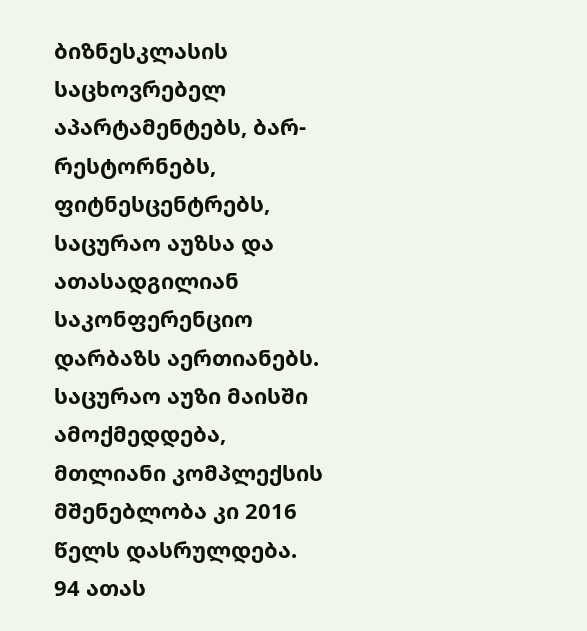ბიზნესკლასის საცხოვრებელ აპარტამენტებს, ბარ-რესტორნებს, ფიტნესცენტრებს, საცურაო აუზსა და ათასადგილიან საკონფერენციო დარბაზს აერთიანებს.
საცურაო აუზი მაისში ამოქმედდება, მთლიანი კომპლექსის მშენებლობა კი 2016 წელს დასრულდება. 94 ათას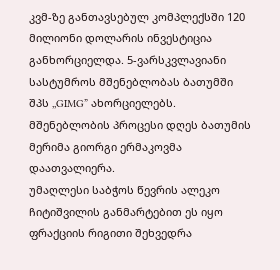კვმ-ზე განთავსებულ კომპლექსში 120 მილიონი დოლარის ინვესტიცია განხორციელდა. 5-ვარსკვლავიანი სასტუმროს მშენებლობას ბათუმში შპს ,,GIMG” ახორციელებს.
მშენებლობის პროცესი დღეს ბათუმის მერიმა გიორგი ერმაკოვმა დაათვალიერა.
უმაღლესი საბჭოს წევრის ალეკო ჩიტიშვილის განმარტებით ეს იყო ფრაქციის რიგითი შეხვედრა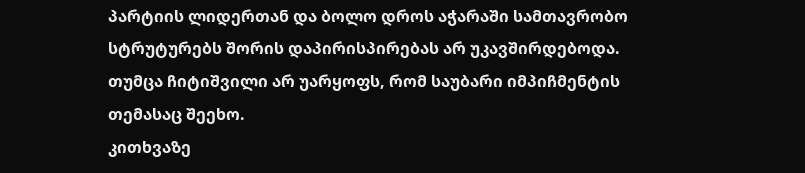პარტიის ლიდერთან და ბოლო დროს აჭარაში სამთავრობო სტრუტურებს შორის დაპირისპირებას არ უკავშირდებოდა. თუმცა ჩიტიშვილი არ უარყოფს, რომ საუბარი იმპიჩმენტის თემასაც შეეხო.
კითხვაზე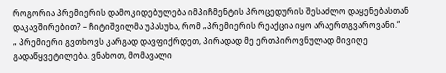როგორია პრემიერის დამოკიდებულება იმპიჩმენტის პროცედურის შესაძლო დაყენებასთან დაკავშირებით? – ჩიტიშვილმა უპასუხა, რომ „პრემიერის რეაქცია იყო არაერთგვაროვანი.“
„ პრემიერი გვთხოვს კარგად დავფიქრდეთ, პირადად მე ერთპიროვნულად მივიღე გადაწყვეტილება. ვნახოთ, მომავალი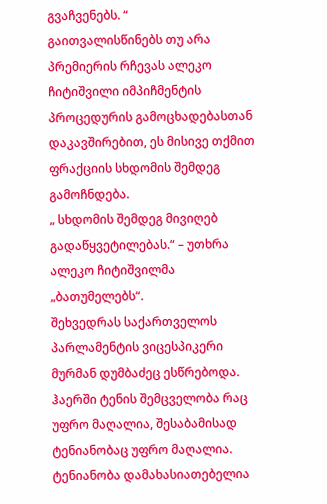გვაჩვენებს. “
გაითვალისწინებს თუ არა პრემიერის რჩევას ალეკო ჩიტიშვილი იმპიჩმენტის პროცედურის გამოცხადებასთან დაკავშირებით, ეს მისივე თქმით ფრაქციის სხდომის შემდეგ გამოჩნდება.
„ სხდომის შემდეგ მივიღებ გადაწყვეტილებას.“ – უთხრა ალეკო ჩიტიშვილმა „ბათუმელებს“.
შეხვედრას საქართველოს პარლამენტის ვიცესპიკერი მურმან დუმბაძეც ესწრებოდა.
ჰაერში ტენის შემცველობა რაც უფრო მაღალია, შესაბამისად ტენიანობაც უფრო მაღალია. ტენიანობა დამახასიათებელია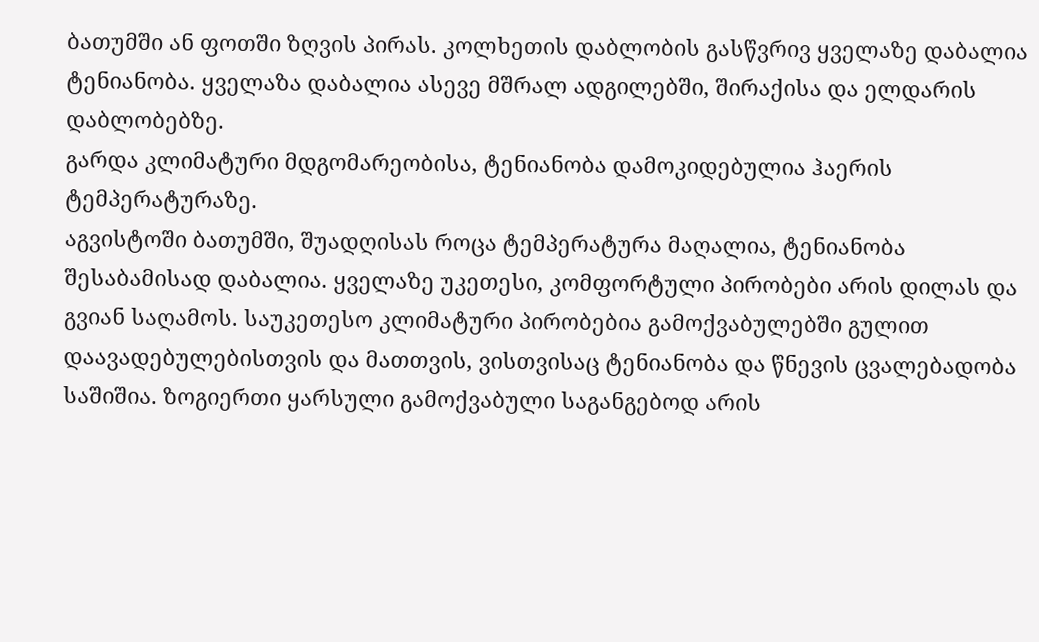ბათუმში ან ფოთში ზღვის პირას. კოლხეთის დაბლობის გასწვრივ ყველაზე დაბალია ტენიანობა. ყველაზა დაბალია ასევე მშრალ ადგილებში, შირაქისა და ელდარის დაბლობებზე.
გარდა კლიმატური მდგომარეობისა, ტენიანობა დამოკიდებულია ჰაერის ტემპერატურაზე.
აგვისტოში ბათუმში, შუადღისას როცა ტემპერატურა მაღალია, ტენიანობა შესაბამისად დაბალია. ყველაზე უკეთესი, კომფორტული პირობები არის დილას და გვიან საღამოს. საუკეთესო კლიმატური პირობებია გამოქვაბულებში გულით დაავადებულებისთვის და მათთვის, ვისთვისაც ტენიანობა და წნევის ცვალებადობა საშიშია. ზოგიერთი ყარსული გამოქვაბული საგანგებოდ არის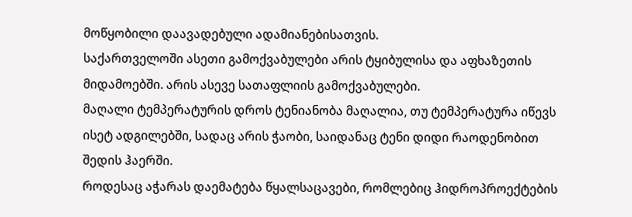მოწყობილი დაავადებული ადამიანებისათვის.
საქართველოში ასეთი გამოქვაბულები არის ტყიბულისა და აფხაზეთის მიდამოებში. არის ასევე სათაფლიის გამოქვაბულები.
მაღალი ტემპერატურის დროს ტენიანობა მაღალია, თუ ტემპერატურა იწევს ისეტ ადგილებში, სადაც არის ჭაობი, საიდანაც ტენი დიდი რაოდენობით შედის ჰაერში.
როდესაც აჭარას დაემატება წყალსაცავები, რომლებიც ჰიდროპროექტების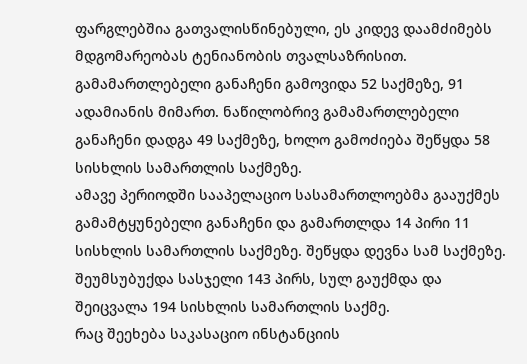ფარგლებშია გათვალისწინებული, ეს კიდევ დაამძიმებს მდგომარეობას ტენიანობის თვალსაზრისით.
გამამართლებელი განაჩენი გამოვიდა 52 საქმეზე, 91 ადამიანის მიმართ. ნაწილობრივ გამამართლებელი განაჩენი დადგა 49 საქმეზე, ხოლო გამოძიება შეწყდა 58 სისხლის სამართლის საქმეზე.
ამავე პერიოდში სააპელაციო სასამართლოებმა გააუქმეს გამამტყუნებელი განაჩენი და გამართლდა 14 პირი 11 სისხლის სამართლის საქმეზე. შეწყდა დევნა სამ საქმეზე. შეუმსუბუქდა სასჯელი 143 პირს, სულ გაუქმდა და შეიცვალა 194 სისხლის სამართლის საქმე.
რაც შეეხება საკასაციო ინსტანციის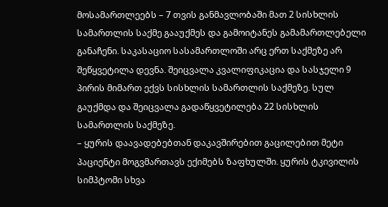მოსამართლეებს – 7 თვის განმავლობაში მათ 2 სისხლის სამართლის საქმე გააუქმეს და გამოიტანეს გამამართლებელი განაჩენი. საკასაციო სასამართლოში არც ერთ საქმეზე არ შეწყვეტილა დევნა. შეიცვალა კვალიფიკაცია და სასჯელი 9 პირის მიმართ ექვს სისხლის სამართლის საქმეზე. სულ გაუქმდა და შეიცვალა გადაწყვეტილება 22 სისხლის სამართლის საქმეზე.
– ყურის დაავადებებთან დაკავშირებით გაცილებით მეტი პაციენტი მოგვმართავს ექიმებს ზაფხულში. ყურის ტკივილის სიმპტომი სხვა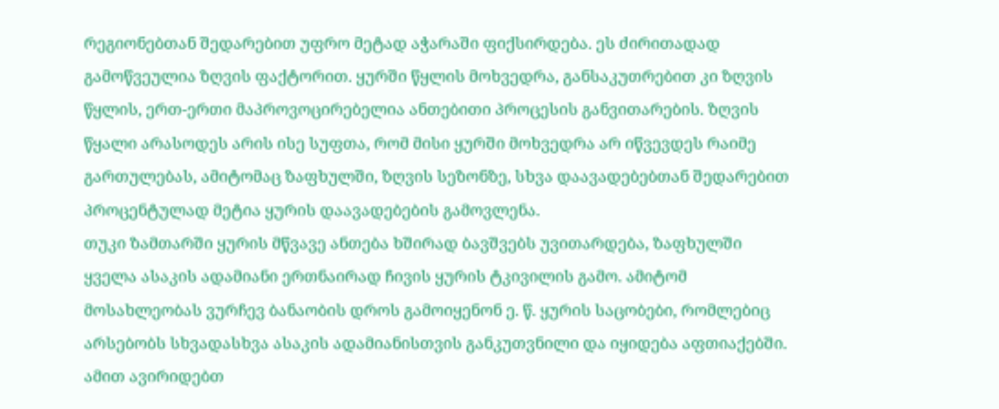რეგიონებთან შედარებით უფრო მეტად აჭარაში ფიქსირდება. ეს ძირითადად გამოწვეულია ზღვის ფაქტორით. ყურში წყლის მოხვედრა, განსაკუთრებით კი ზღვის წყლის, ერთ-ერთი მაპროვოცირებელია ანთებითი პროცესის განვითარების. ზღვის წყალი არასოდეს არის ისე სუფთა, რომ მისი ყურში მოხვედრა არ იწვევდეს რაიმე გართულებას, ამიტომაც ზაფხულში, ზღვის სეზონზე, სხვა დაავადებებთან შედარებით პროცენტულად მეტია ყურის დაავადებების გამოვლენა.
თუკი ზამთარში ყურის მწვავე ანთება ხშირად ბავშვებს უვითარდება, ზაფხულში ყველა ასაკის ადამიანი ერთნაირად ჩივის ყურის ტკივილის გამო. ამიტომ მოსახლეობას ვურჩევ ბანაობის დროს გამოიყენონ ე. წ. ყურის საცობები, რომლებიც არსებობს სხვადასხვა ასაკის ადამიანისთვის განკუთვნილი და იყიდება აფთიაქებში. ამით ავირიდებთ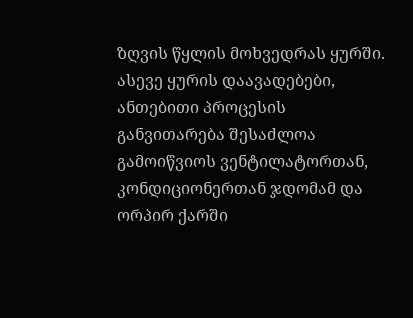ზღვის წყლის მოხვედრას ყურში.
ასევე ყურის დაავადებები, ანთებითი პროცესის განვითარება შესაძლოა გამოიწვიოს ვენტილატორთან, კონდიციონერთან ჯდომამ და ორპირ ქარში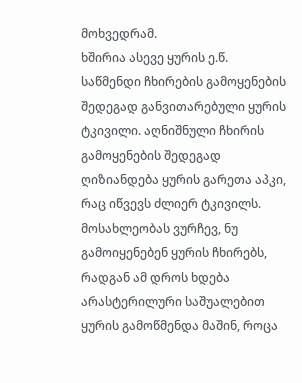მოხვედრამ.
ხშირია ასევე ყურის ე.წ. საწმენდი ჩხირების გამოყენების შედეგად განვითარებული ყურის ტკივილი. აღნიშნული ჩხირის გამოყენების შედეგად ღიზიანდება ყურის გარეთა აპკი, რაც იწვევს ძლიერ ტკივილს. მოსახლეობას ვურჩევ, ნუ გამოიყენებენ ყურის ჩხირებს, რადგან ამ დროს ხდება არასტერილური საშუალებით ყურის გამოწმენდა მაშინ, როცა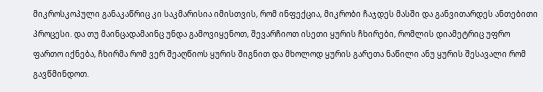მიკროსკოპული განაკაწრიც კი საკმარისია იმისთვის, რომ ინფექცია, მიკრობი ჩაჯდეს მასში და განვითარდეს ანთებითი პროცესი. და თუ მაინცადამაინც უნდა გამოვიყენოთ, შევარჩიოთ ისეთი ყურის ჩხირები, რომლის დიამეტრიც უფრო ფართო იქნება, ჩხირმა რომ ვერ შეაღწიოს ყურის შიგნით და მხოლოდ ყურის გარეთა ნაწილი ანუ ყურის შესავალი რომ გავწმინდოთ.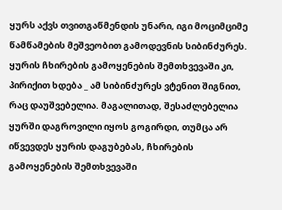ყურს აქვს თვითგაწმენდის უნარი, იგი მოციმციმე წამწამების მეშვეობით გამოდევნის სიბინძურეს. ყურის ჩხირების გამოყენების შემთხვევაში კი, პირიქით ხდება _ ამ სიბინძურეს ვტენით შიგნით, რაც დაუშვებელია. მაგალითად, შესაძლებელია ყურში დაგროვილი იყოს გოგირდი, თუმცა არ იწვევდეს ყურის დაგუბებას, ჩხირების გამოყენების შემთხვევაში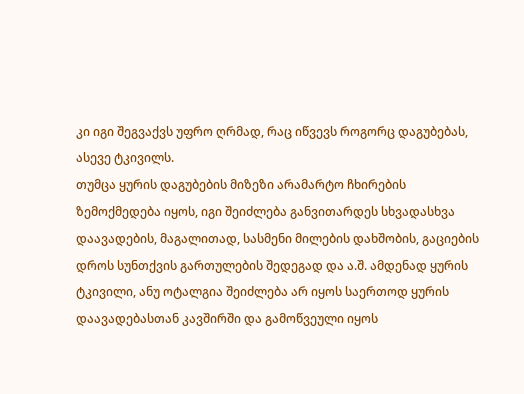კი იგი შეგვაქვს უფრო ღრმად, რაც იწვევს როგორც დაგუბებას, ასევე ტკივილს.
თუმცა ყურის დაგუბების მიზეზი არამარტო ჩხირების ზემოქმედება იყოს, იგი შეიძლება განვითარდეს სხვადასხვა დაავადების, მაგალითად, სასმენი მილების დახშობის, გაციების დროს სუნთქვის გართულების შედეგად და ა.შ. ამდენად ყურის ტკივილი, ანუ ოტალგია შეიძლება არ იყოს საერთოდ ყურის დაავადებასთან კავშირში და გამოწვეული იყოს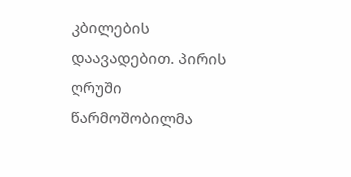კბილების დაავადებით. პირის ღრუში წარმოშობილმა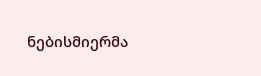ნებისმიერმა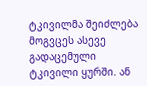ტკივილმა შეიძლება მოგვცეს ასევე გადაცემული ტკივილი ყურში. ან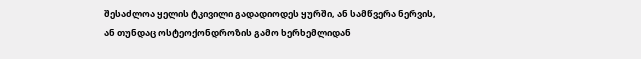შესაძლოა ყელის ტკივილი გადადიოდეს ყურში, ან სამწვერა ნერვის, ან თუნდაც ოსტეოქონდროზის გამო ხერხემლიდან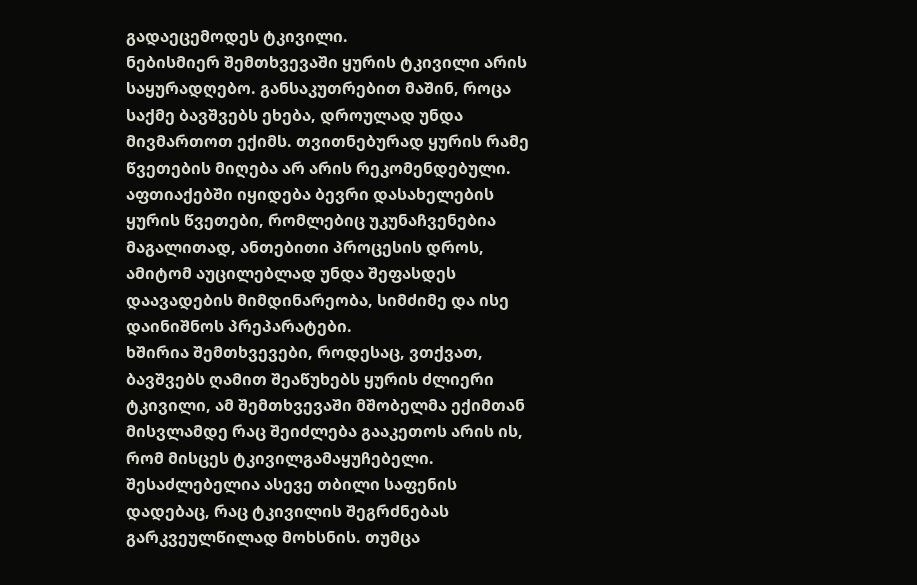გადაეცემოდეს ტკივილი.
ნებისმიერ შემთხვევაში ყურის ტკივილი არის საყურადღებო. განსაკუთრებით მაშინ, როცა საქმე ბავშვებს ეხება, დროულად უნდა მივმართოთ ექიმს. თვითნებურად ყურის რამე წვეთების მიღება არ არის რეკომენდებული. აფთიაქებში იყიდება ბევრი დასახელების ყურის წვეთები, რომლებიც უკუნაჩვენებია მაგალითად, ანთებითი პროცესის დროს, ამიტომ აუცილებლად უნდა შეფასდეს დაავადების მიმდინარეობა, სიმძიმე და ისე დაინიშნოს პრეპარატები.
ხშირია შემთხვევები, როდესაც, ვთქვათ, ბავშვებს ღამით შეაწუხებს ყურის ძლიერი ტკივილი, ამ შემთხვევაში მშობელმა ექიმთან მისვლამდე რაც შეიძლება გააკეთოს არის ის, რომ მისცეს ტკივილგამაყუჩებელი. შესაძლებელია ასევე თბილი საფენის დადებაც, რაც ტკივილის შეგრძნებას გარკვეულწილად მოხსნის. თუმცა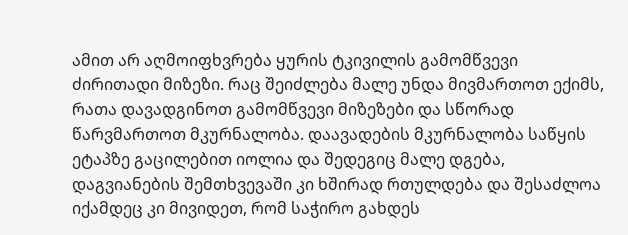ამით არ აღმოიფხვრება ყურის ტკივილის გამომწვევი ძირითადი მიზეზი. რაც შეიძლება მალე უნდა მივმართოთ ექიმს, რათა დავადგინოთ გამომწვევი მიზეზები და სწორად წარვმართოთ მკურნალობა. დაავადების მკურნალობა საწყის ეტაპზე გაცილებით იოლია და შედეგიც მალე დგება, დაგვიანების შემთხვევაში კი ხშირად რთულდება და შესაძლოა იქამდეც კი მივიდეთ, რომ საჭირო გახდეს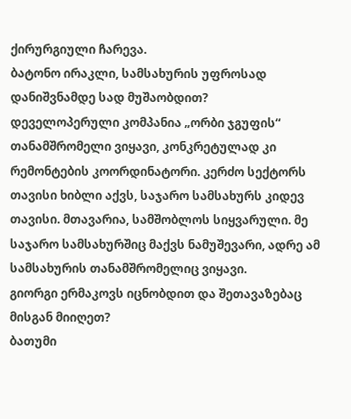ქირურგიული ჩარევა.
ბატონო ირაკლი, სამსახურის უფროსად დანიშვნამდე სად მუშაობდით?
დეველოპერული კომპანია „ორბი ჯგუფის“ თანამშრომელი ვიყავი, კონკრეტულად კი რემონტების კოორდინატორი. კერძო სექტორს თავისი ხიბლი აქვს, საჯარო სამსახურს კიდევ თავისი. მთავარია, სამშობლოს სიყვარული. მე საჯარო სამსახურშიც მაქვს ნამუშევარი, ადრე ამ სამსახურის თანამშრომელიც ვიყავი.
გიორგი ერმაკოვს იცნობდით და შეთავაზებაც მისგან მიიღეთ?
ბათუმი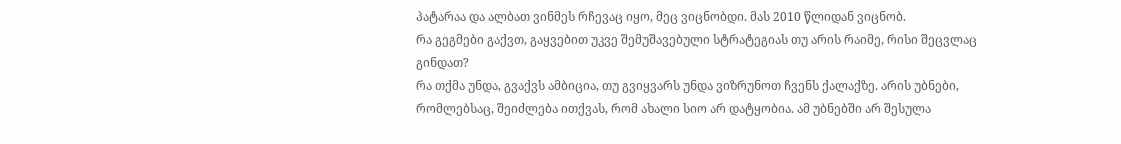პატარაა და ალბათ ვინმეს რჩევაც იყო, მეც ვიცნობდი. მას 2010 წლიდან ვიცნობ.
რა გეგმები გაქვთ, გაყვებით უკვე შემუშავებული სტრატეგიას თუ არის რაიმე, რისი შეცვლაც გინდათ?
რა თქმა უნდა, გვაქვს ამბიცია, თუ გვიყვარს უნდა ვიზრუნოთ ჩვენს ქალაქზე. არის უბნები, რომლებსაც, შეიძლება ითქვას, რომ ახალი სიო არ დატყობია. ამ უბნებში არ შესულა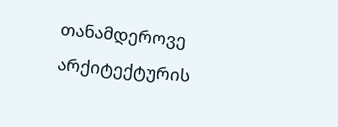თანამდეროვე არქიტექტურის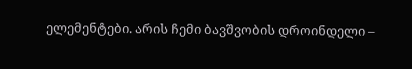ელემენტები. არის ჩემი ბავშვობის დროინდელი –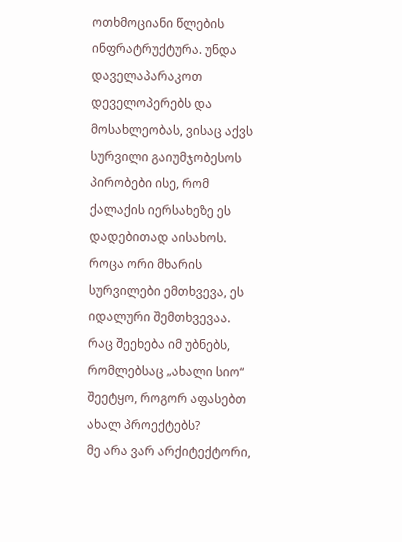ოთხმოციანი წლების ინფრატრუქტურა. უნდა დაველაპარაკოთ დეველოპერებს და მოსახლეობას, ვისაც აქვს სურვილი გაიუმჯობესოს პირობები ისე, რომ ქალაქის იერსახეზე ეს დადებითად აისახოს. როცა ორი მხარის სურვილები ემთხვევა, ეს იდალური შემთხვევაა.
რაც შეეხება იმ უბნებს, რომლებსაც „ახალი სიო“ შეეტყო, როგორ აფასებთ ახალ პროექტებს?
მე არა ვარ არქიტექტორი,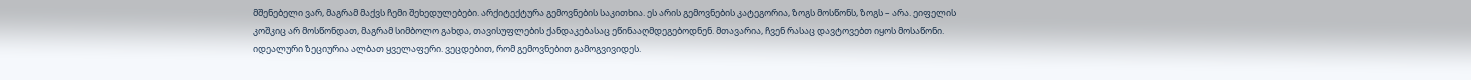მშენებელი ვარ, მაგრამ მაქვს ჩემი შეხედულებები. არქიტექტურა გემოვნების საკითხია. ეს არის გემოვნების კატეგორია, ზოგს მოსწონს, ზოგს – არა. ეიფელის კოშკიც არ მოსწონდათ, მაგრამ სიმბოლო გახდა, თავისუფლების ქანდაკებასაც ეწინააღმდეგებოდნენ. მთავარია, ჩვენ რასაც დავტოვებთ იყოს მოსაწონი. იდეალური ზეციურია ალბათ ყველაფერი. ვეცდებით, რომ გემოვნებით გამოგვივიდეს.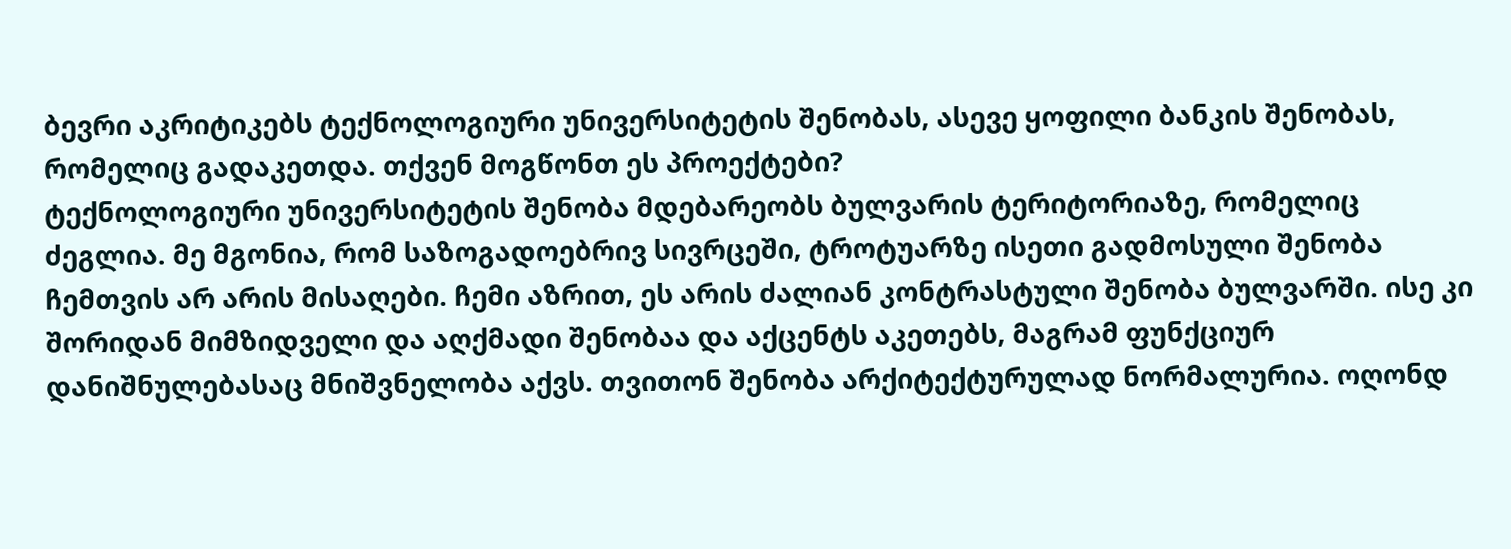ბევრი აკრიტიკებს ტექნოლოგიური უნივერსიტეტის შენობას, ასევე ყოფილი ბანკის შენობას, რომელიც გადაკეთდა. თქვენ მოგწონთ ეს პროექტები?
ტექნოლოგიური უნივერსიტეტის შენობა მდებარეობს ბულვარის ტერიტორიაზე, რომელიც ძეგლია. მე მგონია, რომ საზოგადოებრივ სივრცეში, ტროტუარზე ისეთი გადმოსული შენობა ჩემთვის არ არის მისაღები. ჩემი აზრით, ეს არის ძალიან კონტრასტული შენობა ბულვარში. ისე კი შორიდან მიმზიდველი და აღქმადი შენობაა და აქცენტს აკეთებს, მაგრამ ფუნქციურ დანიშნულებასაც მნიშვნელობა აქვს. თვითონ შენობა არქიტექტურულად ნორმალურია. ოღონდ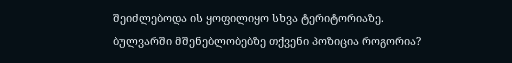შეიძლებოდა ის ყოფილიყო სხვა ტერიტორიაზე.
ბულვარში მშენებლობებზე თქვენი პოზიცია როგორია?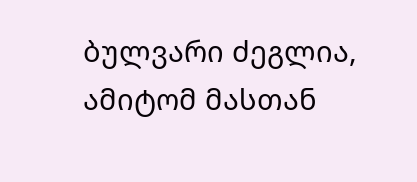ბულვარი ძეგლია, ამიტომ მასთან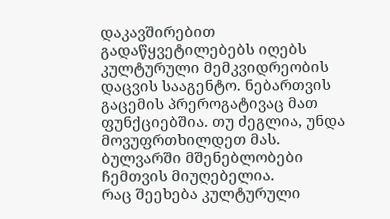დაკავშირებით გადაწყვეტილებებს იღებს კულტურული მემკვიდრეობის დაცვის სააგენტო. ნებართვის გაცემის პრეროგატივაც მათ ფუნქციებშია. თუ ძეგლია, უნდა მოვუფრთხილდეთ მას. ბულვარში მშენებლობები ჩემთვის მიუღებელია.
რაც შეეხება კულტურული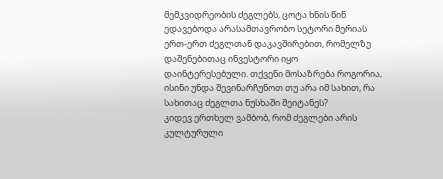მემკვიდრეობის ძეგლებს, ცოტა ხნის წინ ედავებოდა არასამთავრობო სეტორი მერიას ერთ-ერთ ძეგლთან დაკავშირებით, რომელზე დაშენებითაც ინვესტორი იყო დაინტერესებული. თქვენი მოსაზრება როგორია, ისინი უნდა შევინარჩუნოთ თუ არა იმ სახით, რა სახითაც ძეგლთა ნუსხაში შეიტანეს?
კიდევ ერთხელ ვამბობ, რომ ძეგლები არის კულტურული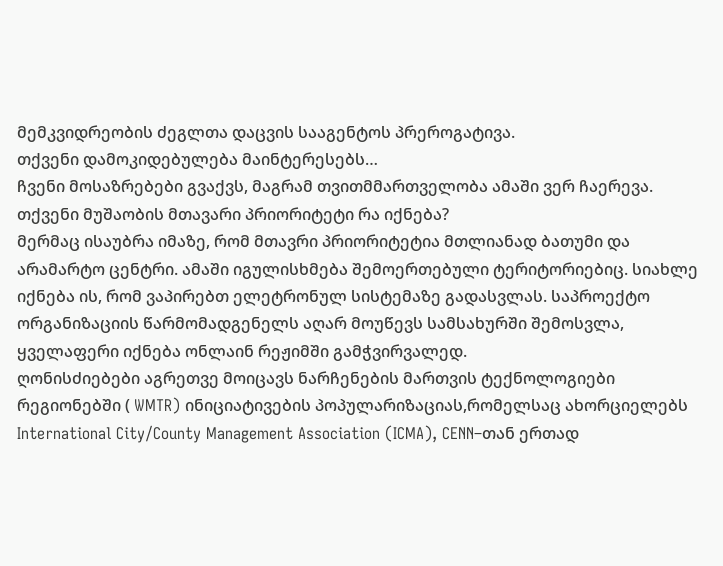მემკვიდრეობის ძეგლთა დაცვის სააგენტოს პრეროგატივა.
თქვენი დამოკიდებულება მაინტერესებს…
ჩვენი მოსაზრებები გვაქვს, მაგრამ თვითმმართველობა ამაში ვერ ჩაერევა.
თქვენი მუშაობის მთავარი პრიორიტეტი რა იქნება?
მერმაც ისაუბრა იმაზე, რომ მთავრი პრიორიტეტია მთლიანად ბათუმი და არამარტო ცენტრი. ამაში იგულისხმება შემოერთებული ტერიტორიებიც. სიახლე იქნება ის, რომ ვაპირებთ ელეტრონულ სისტემაზე გადასვლას. საპროექტო ორგანიზაციის წარმომადგენელს აღარ მოუწევს სამსახურში შემოსვლა, ყველაფერი იქნება ონლაინ რეჟიმში გამჭვირვალედ.
ღონისძიებები აგრეთვე მოიცავს ნარჩენების მართვის ტექნოლოგიები რეგიონებში ( WMTR) ინიციატივების პოპულარიზაციას,რომელსაც ახორციელებს International City/County Management Association (ICMA), CENN–თან ერთად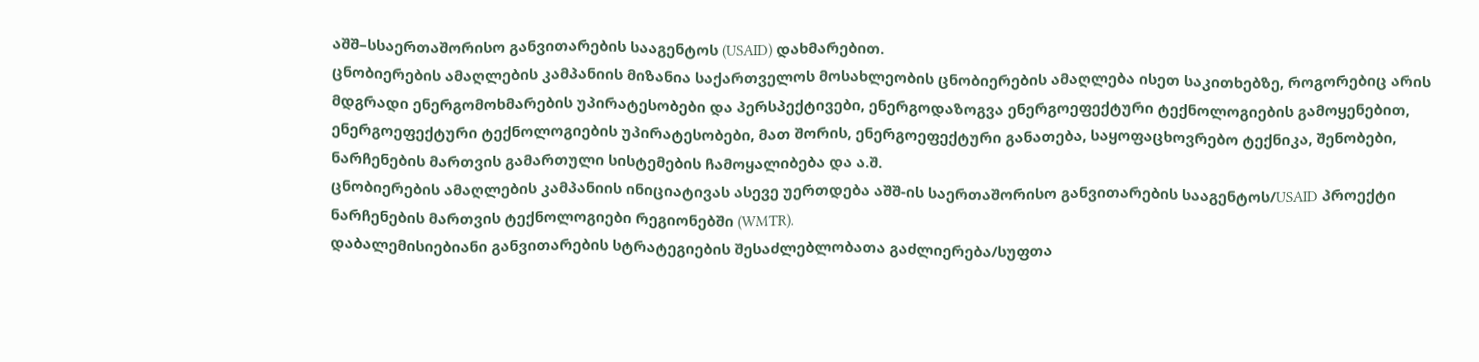აშშ–სსაერთაშორისო განვითარების სააგენტოს (USAID) დახმარებით.
ცნობიერების ამაღლების კამპანიის მიზანია საქართველოს მოსახლეობის ცნობიერების ამაღლება ისეთ საკითხებზე, როგორებიც არის მდგრადი ენერგომოხმარების უპირატესობები და პერსპექტივები, ენერგოდაზოგვა ენერგოეფექტური ტექნოლოგიების გამოყენებით, ენერგოეფექტური ტექნოლოგიების უპირატესობები, მათ შორის, ენერგოეფექტური განათება, საყოფაცხოვრებო ტექნიკა, შენობები, ნარჩენების მართვის გამართული სისტემების ჩამოყალიბება და ა.შ.
ცნობიერების ამაღლების კამპანიის ინიციატივას ასევე უერთდება აშშ-ის საერთაშორისო განვითარების სააგენტოს/USAID პროექტი ნარჩენების მართვის ტექნოლოგიები რეგიონებში (WMTR).
დაბალემისიებიანი განვითარების სტრატეგიების შესაძლებლობათა გაძლიერება/სუფთა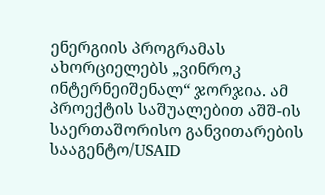ენერგიის პროგრამას ახორციელებს „ვინროკ ინტერნეიშენალ“ ჯორჯია. ამ პროექტის საშუალებით აშშ-ის საერთაშორისო განვითარების სააგენტო/USAID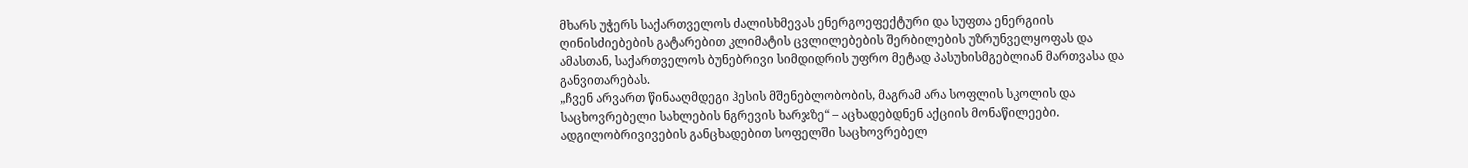მხარს უჭერს საქართველოს ძალისხმევას ენერგოეფექტური და სუფთა ენერგიის ღინისძიებების გატარებით კლიმატის ცვლილებების შერბილების უზრუნველყოფას და ამასთან, საქართველოს ბუნებრივი სიმდიდრის უფრო მეტად პასუხისმგებლიან მართვასა და განვითარებას.
„ჩვენ არვართ წინააღმდეგი ჰესის მშენებლობობის, მაგრამ არა სოფლის სკოლის და საცხოვრებელი სახლების ნგრევის ხარჯზე“ – აცხადებდნენ აქციის მონაწილეები.
ადგილობრივივების განცხადებით სოფელში საცხოვრებელ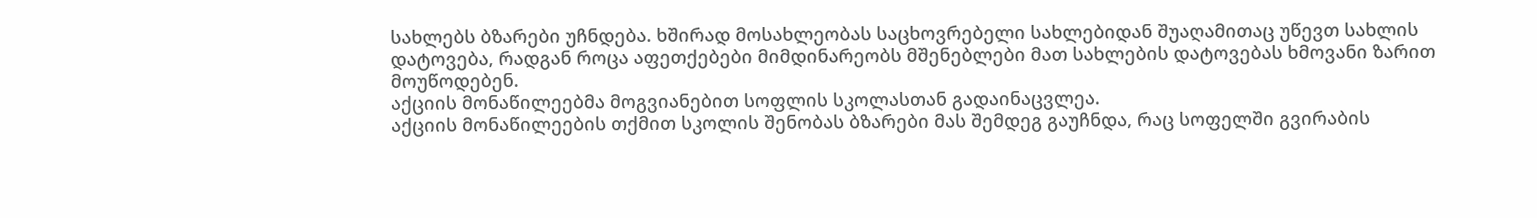სახლებს ბზარები უჩნდება. ხშირად მოსახლეობას საცხოვრებელი სახლებიდან შუაღამითაც უწევთ სახლის დატოვება, რადგან როცა აფეთქებები მიმდინარეობს მშენებლები მათ სახლების დატოვებას ხმოვანი ზარით მოუწოდებენ.
აქციის მონაწილეებმა მოგვიანებით სოფლის სკოლასთან გადაინაცვლეა.
აქციის მონაწილეების თქმით სკოლის შენობას ბზარები მას შემდეგ გაუჩნდა, რაც სოფელში გვირაბის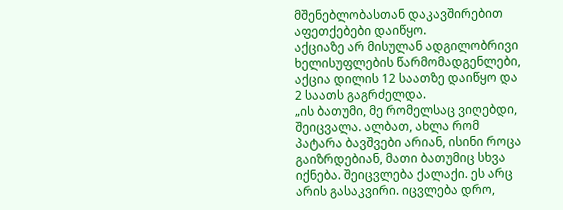მშენებლობასთან დაკავშირებით აფეთქებები დაიწყო.
აქციაზე არ მისულან ადგილობრივი ხელისუფლების წარმომადგენლები, აქცია დილის 12 საათზე დაიწყო და 2 საათს გაგრძელდა.
„ის ბათუმი, მე რომელსაც ვიღებდი, შეიცვალა. ალბათ, ახლა რომ პატარა ბავშვები არიან, ისინი როცა გაიზრდებიან, მათი ბათუმიც სხვა იქნება. შეიცვლება ქალაქი. ეს არც არის გასაკვირი. იცვლება დრო,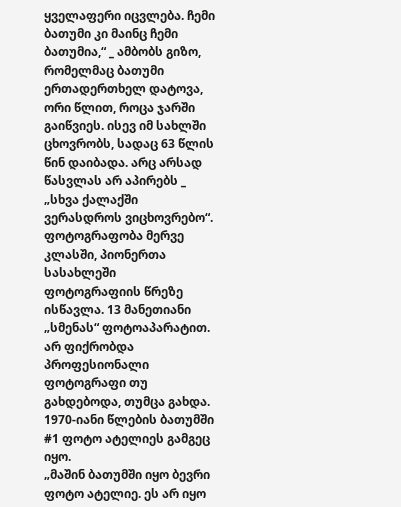ყველაფერი იცვლება. ჩემი ბათუმი კი მაინც ჩემი ბათუმია,“ _ ამბობს გიზო, რომელმაც ბათუმი ერთადერთხელ დატოვა, ორი წლით, როცა ჯარში გაიწვიეს. ისევ იმ სახლში ცხოვრობს, სადაც 63 წლის წინ დაიბადა. არც არსად წასვლას არ აპირებს _ „სხვა ქალაქში ვერასდროს ვიცხოვრებო“.
ფოტოგრაფობა მერვე კლასში, პიონერთა სასახლეში ფოტოგრაფიის წრეზე ისწავლა. 13 მანეთიანი „სმენას“ ფოტოაპარატით. არ ფიქრობდა პროფესიონალი ფოტოგრაფი თუ გახდებოდა, თუმცა გახდა. 1970-იანი წლების ბათუმში #1 ფოტო ატელიეს გამგეც იყო.
„მაშინ ბათუმში იყო ბევრი ფოტო ატელიე. ეს არ იყო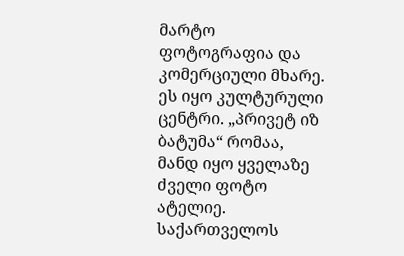მარტო ფოტოგრაფია და კომერციული მხარე. ეს იყო კულტურული ცენტრი. „პრივეტ იზ ბატუმა“ რომაა, მანდ იყო ყველაზე ძველი ფოტო ატელიე. საქართველოს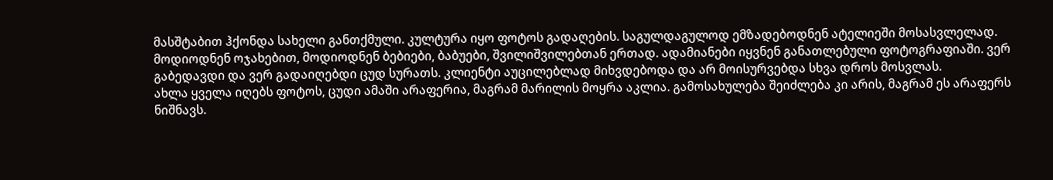მასშტაბით ჰქონდა სახელი განთქმული. კულტურა იყო ფოტოს გადაღების. საგულდაგულოდ ემზადებოდნენ ატელიეში მოსასვლელად. მოდიოდნენ ოჯახებით, მოდიოდნენ ბებიები, ბაბუები, შვილიშვილებთან ერთად. ადამიანები იყვნენ განათლებული ფოტოგრაფიაში. ვერ გაბედავდი და ვერ გადაიღებდი ცუდ სურათს. კლიენტი აუცილებლად მიხვდებოდა და არ მოისურვებდა სხვა დროს მოსვლას.
ახლა ყველა იღებს ფოტოს, ცუდი ამაში არაფერია, მაგრამ მარილის მოყრა აკლია. გამოსახულება შეიძლება კი არის, მაგრამ ეს არაფერს ნიშნავს.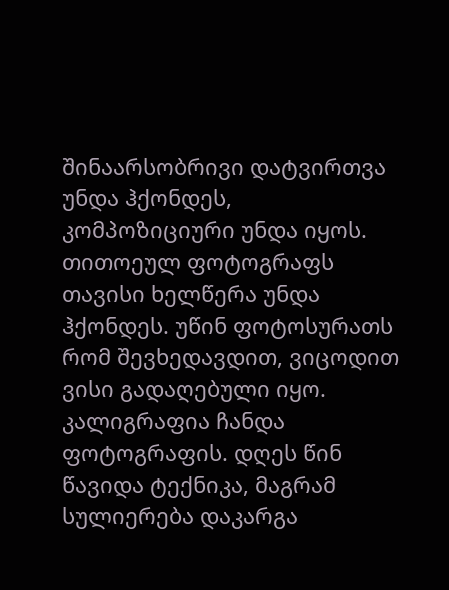შინაარსობრივი დატვირთვა უნდა ჰქონდეს, კომპოზიციური უნდა იყოს. თითოეულ ფოტოგრაფს თავისი ხელწერა უნდა ჰქონდეს. უწინ ფოტოსურათს რომ შევხედავდით, ვიცოდით ვისი გადაღებული იყო. კალიგრაფია ჩანდა ფოტოგრაფის. დღეს წინ წავიდა ტექნიკა, მაგრამ სულიერება დაკარგა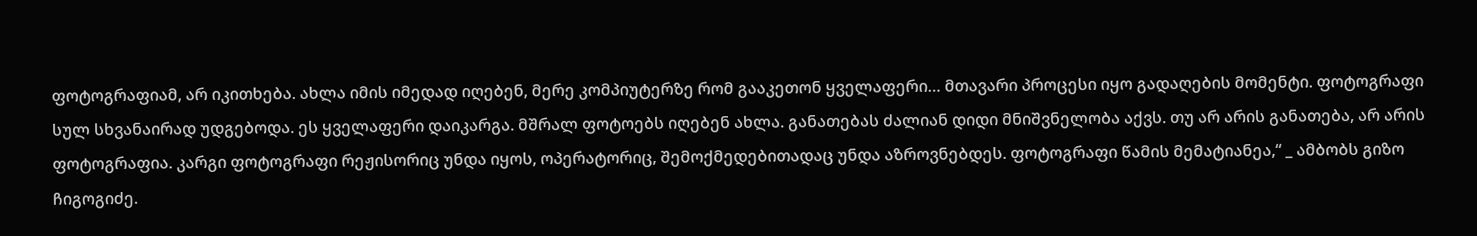ფოტოგრაფიამ, არ იკითხება. ახლა იმის იმედად იღებენ, მერე კომპიუტერზე რომ გააკეთონ ყველაფერი… მთავარი პროცესი იყო გადაღების მომენტი. ფოტოგრაფი სულ სხვანაირად უდგებოდა. ეს ყველაფერი დაიკარგა. მშრალ ფოტოებს იღებენ ახლა. განათებას ძალიან დიდი მნიშვნელობა აქვს. თუ არ არის განათება, არ არის ფოტოგრაფია. კარგი ფოტოგრაფი რეჟისორიც უნდა იყოს, ოპერატორიც, შემოქმედებითადაც უნდა აზროვნებდეს. ფოტოგრაფი წამის მემატიანეა,“ _ ამბობს გიზო ჩიგოგიძე.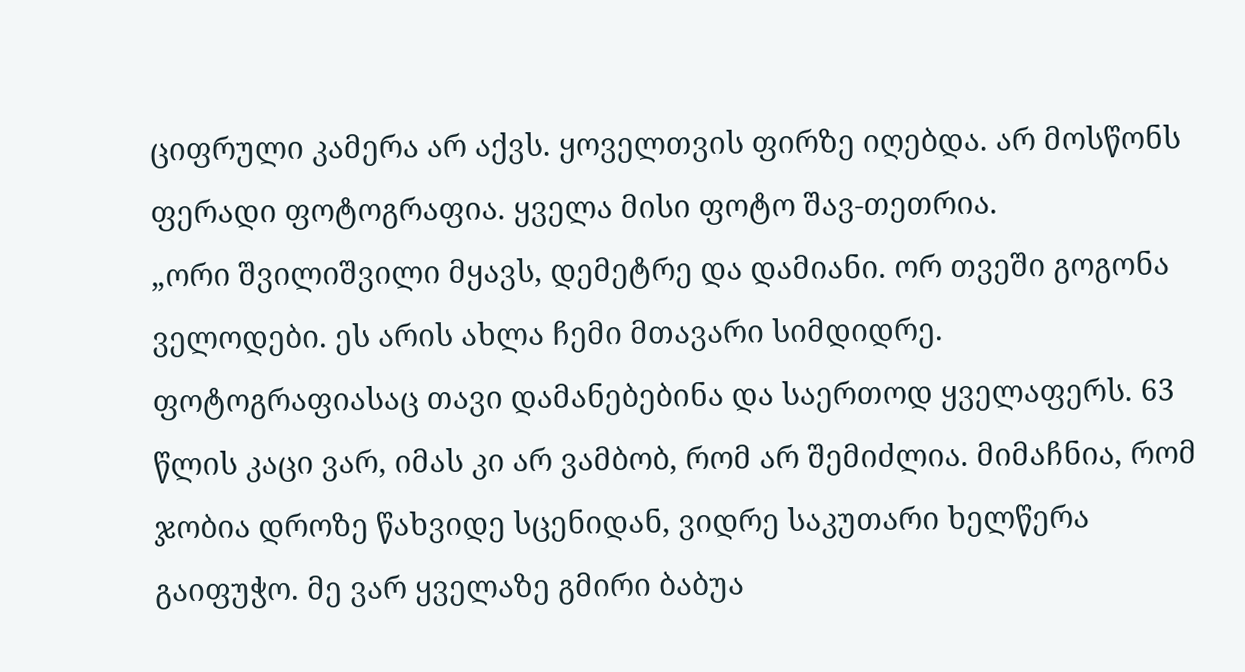ციფრული კამერა არ აქვს. ყოველთვის ფირზე იღებდა. არ მოსწონს ფერადი ფოტოგრაფია. ყველა მისი ფოტო შავ-თეთრია.
„ორი შვილიშვილი მყავს, დემეტრე და დამიანი. ორ თვეში გოგონა ველოდები. ეს არის ახლა ჩემი მთავარი სიმდიდრე. ფოტოგრაფიასაც თავი დამანებებინა და საერთოდ ყველაფერს. 63 წლის კაცი ვარ, იმას კი არ ვამბობ, რომ არ შემიძლია. მიმაჩნია, რომ ჯობია დროზე წახვიდე სცენიდან, ვიდრე საკუთარი ხელწერა გაიფუჭო. მე ვარ ყველაზე გმირი ბაბუა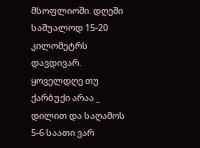მსოფლიოში. დღეში საშუალოდ 15-20 კილომეტრს დავდივარ. ყოველდღე თუ ქარბუქი არაა _ დილით და საღამოს 5-6 საათი ვარ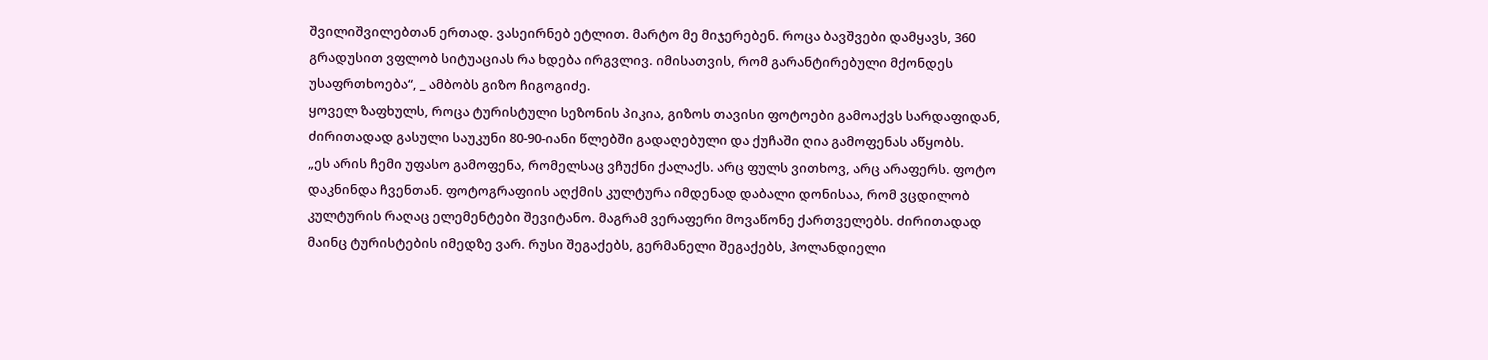შვილიშვილებთან ერთად. ვასეირნებ ეტლით. მარტო მე მიჯერებენ. როცა ბავშვები დამყავს, 360 გრადუსით ვფლობ სიტუაციას რა ხდება ირგვლივ. იმისათვის, რომ გარანტირებული მქონდეს უსაფრთხოება“, _ ამბობს გიზო ჩიგოგიძე.
ყოველ ზაფხულს, როცა ტურისტული სეზონის პიკია, გიზოს თავისი ფოტოები გამოაქვს სარდაფიდან, ძირითადად გასული საუკუნი 80-90-იანი წლებში გადაღებული და ქუჩაში ღია გამოფენას აწყობს.
„ეს არის ჩემი უფასო გამოფენა, რომელსაც ვჩუქნი ქალაქს. არც ფულს ვითხოვ, არც არაფერს. ფოტო დაკნინდა ჩვენთან. ფოტოგრაფიის აღქმის კულტურა იმდენად დაბალი დონისაა, რომ ვცდილობ კულტურის რაღაც ელემენტები შევიტანო. მაგრამ ვერაფერი მოვაწონე ქართველებს. ძირითადად მაინც ტურისტების იმედზე ვარ. რუსი შეგაქებს, გერმანელი შეგაქებს, ჰოლანდიელი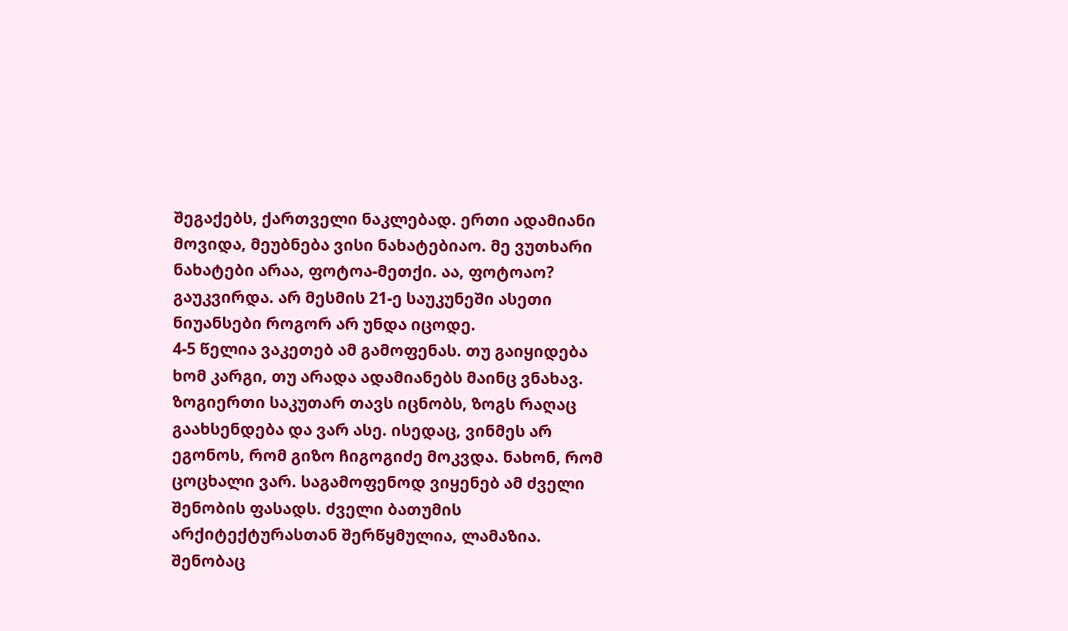შეგაქებს, ქართველი ნაკლებად. ერთი ადამიანი მოვიდა, მეუბნება ვისი ნახატებიაო. მე ვუთხარი ნახატები არაა, ფოტოა-მეთქი. აა, ფოტოაო? გაუკვირდა. არ მესმის 21-ე საუკუნეში ასეთი ნიუანსები როგორ არ უნდა იცოდე.
4-5 წელია ვაკეთებ ამ გამოფენას. თუ გაიყიდება ხომ კარგი, თუ არადა ადამიანებს მაინც ვნახავ. ზოგიერთი საკუთარ თავს იცნობს, ზოგს რაღაც გაახსენდება და ვარ ასე. ისედაც, ვინმეს არ ეგონოს, რომ გიზო ჩიგოგიძე მოკვდა. ნახონ, რომ ცოცხალი ვარ. საგამოფენოდ ვიყენებ ამ ძველი შენობის ფასადს. ძველი ბათუმის არქიტექტურასთან შერწყმულია, ლამაზია. შენობაც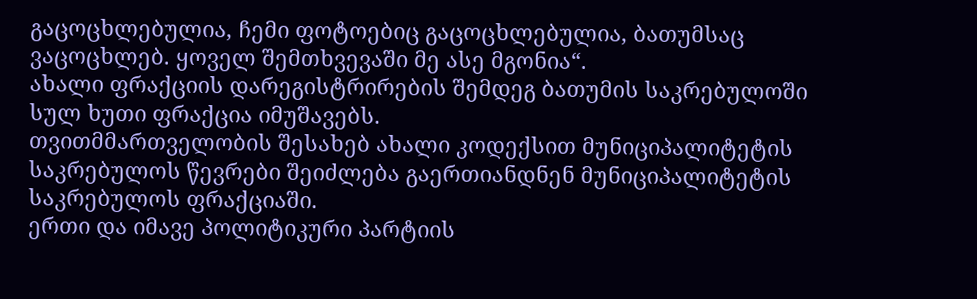გაცოცხლებულია, ჩემი ფოტოებიც გაცოცხლებულია, ბათუმსაც ვაცოცხლებ. ყოველ შემთხვევაში მე ასე მგონია“.
ახალი ფრაქციის დარეგისტრირების შემდეგ ბათუმის საკრებულოში სულ ხუთი ფრაქცია იმუშავებს.
თვითმმართველობის შესახებ ახალი კოდექსით მუნიციპალიტეტის საკრებულოს წევრები შეიძლება გაერთიანდნენ მუნიციპალიტეტის საკრებულოს ფრაქციაში.
ერთი და იმავე პოლიტიკური პარტიის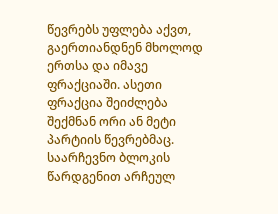წევრებს უფლება აქვთ, გაერთიანდნენ მხოლოდ ერთსა და იმავე ფრაქციაში. ასეთი ფრაქცია შეიძლება შექმნან ორი ან მეტი პარტიის წევრებმაც. საარჩევნო ბლოკის წარდგენით არჩეულ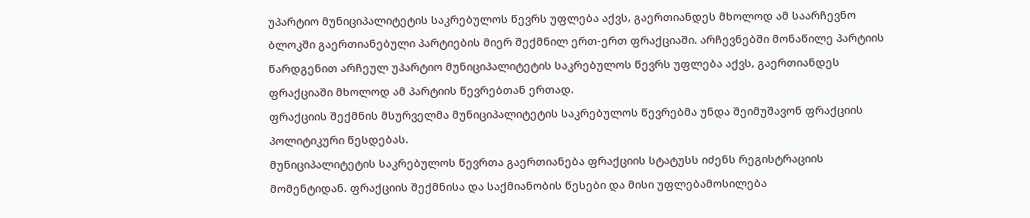უპარტიო მუნიციპალიტეტის საკრებულოს წევრს უფლება აქვს, გაერთიანდეს მხოლოდ ამ საარჩევნო ბლოკში გაერთიანებული პარტიების მიერ შექმნილ ერთ-ერთ ფრაქციაში. არჩევნებში მონაწილე პარტიის წარდგენით არჩეულ უპარტიო მუნიციპალიტეტის საკრებულოს წევრს უფლება აქვს, გაერთიანდეს ფრაქციაში მხოლოდ ამ პარტიის წევრებთან ერთად.
ფრაქციის შექმნის მსურველმა მუნიციპალიტეტის საკრებულოს წევრებმა უნდა შეიმუშავონ ფრაქციის პოლიტიკური წესდებას.
მუნიციპალიტეტის საკრებულოს წევრთა გაერთიანება ფრაქციის სტატუსს იძენს რეგისტრაციის მომენტიდან. ფრაქციის შექმნისა და საქმიანობის წესები და მისი უფლებამოსილება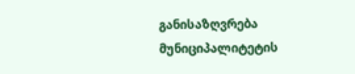განისაზღვრება მუნიციპალიტეტის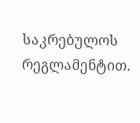საკრებულოს რეგლამენტით.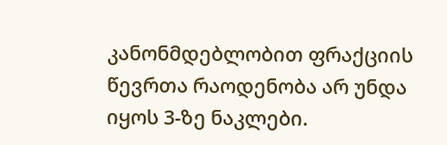კანონმდებლობით ფრაქციის წევრთა რაოდენობა არ უნდა იყოს 3-ზე ნაკლები.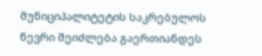მუნიციპალიტეტის საკრებულოს წევრი შეიძლება გაერთიანდეს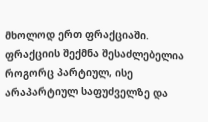მხოლოდ ერთ ფრაქციაში. ფრაქციის შექმნა შესაძლებელია როგორც პარტიულ, ისე არაპარტიულ საფუძველზე და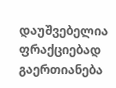დაუშვებელია ფრაქციებად გაერთიანება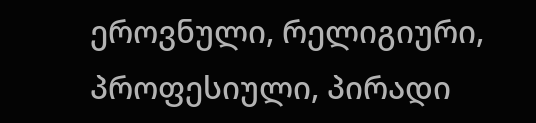ეროვნული, რელიგიური, პროფესიული, პირადი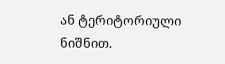ან ტერიტორიული ნიშნით.